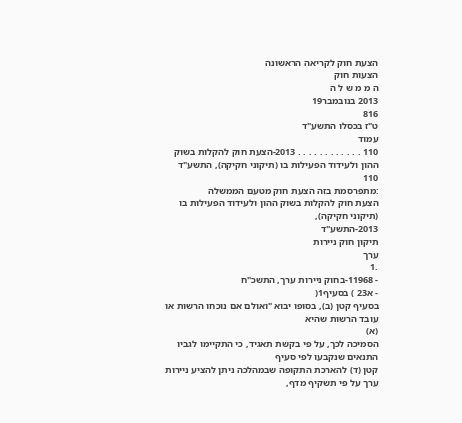הצעת חוק לקריאה הראשונה
הצעות חוק
ה מ מ ש ל ה
2013 בנובמבר19
816
ט"ז בכסלו התשע"ד
עמוד
110 . . . . . . . . . . . . 2013-הצעת חוק להקלות בשוק ההון ולעידוד הפעילות בו (תיקוני חקיקה), התשע"ד
110
:מתפרסמת בזה הצעת חוק מטעם הממשלה
הצעת חוק להקלות בשוק ההון ולעידוד הפעילות בו (תיקוני חקיקה),
2013-התשע"ד
תיקון חוק ניירות
ערך
.1
- 11968-בחוק ניירות ערך, התשכ"ח
- א23 ) בסעיף1(
בסעיף קטן (ב), בסופו יבוא "ואולם אם נוכחו הרשות או עובד הרשות שהיא
(א)
הסמיכה לכך, על פי בקשת תאגיד, כי התקיימו לגביו התנאים שנקבעו לפי סעיף
קטן (ד) להארכת התקופה שבמהלכה ניתן להציע ניירות ערך על פי תשקיף מדף,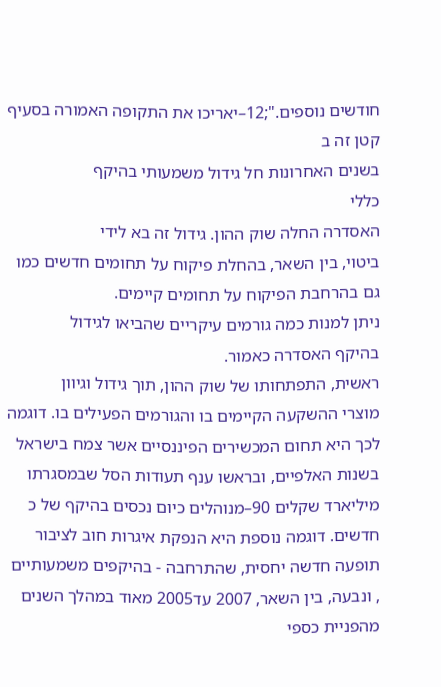חודשים נוספים.";12–יאריכו את התקופה האמורה בסעיף קטן זה ב
בשנים האחרונות חל גידול משמעותי בהיקף
כללי
האסדרה החלה שוק ההון. גידול זה בא לידי
ביטוי, בין השאר, בהחלת פיקוח על תחומים חדשים כמו
גם בהרחבת הפיקוח על תחומים קיימים.
ניתן למנות כמה גורמים עיקריים שהביאו לגידול
בהיקף האסדרה כאמור.
ראשית, התפתחותו של שוק ההון, תוך גידול וגיוון
מוצרי ההשקעה הקיימים בו והגורמים הפעילים בו. דוגמה
לכך היא תחום המכשירים הפיננסיים אשר צמח בישראל
בשנות האלפיים, ובראשו ענף תעודות הסל שבמסגרתו
מיליארד שקלים 90–מנוהלים כיום נכסים בהיקף של כ
חדשים. דוגמה נוספת היא הנפקת איגרות חוב לציבור
תופעה חדשה יחסית, שהתרחבה - בהיקפים משמעותיים
, ונבעה, בין השאר, 2007 עד2005 מאוד במהלך השנים
מהפניית כספי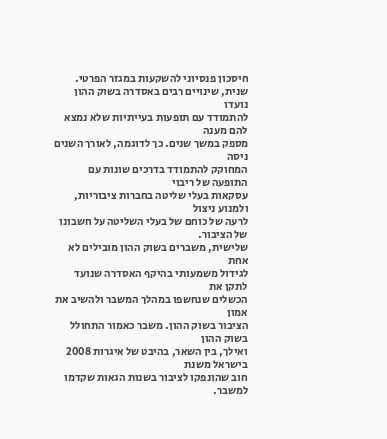חיסכון פנסיוני להשקעות במגזר הפרטי.
שנית, שינויים רבים באסדרה בשוק ההון נועדו
להתמודד עם תופעות בעייתיות שלא נמצא להם מענה
מספק במשך שנים. כך לדוגמה, לאורך השנים ניסה
המחוקק להתמודד בדרכים שונות עם התופעה של ריבוי
עסקאות בעלי שליטה בחברות ציבוריות, ולמנוע ניצול
לרעה של כוחם של בעלי השליטה על חשבונו של הציבור.
שלישית, משברים בשוק ההון מובילים לא אחת
לגידול משמעותי בהיקף האסדרה שנועד לתקן את
הכשלים שנחשפו במהלך המשבר ולהשיב את אמון
הציבור בשוק ההון. משבר כאמור התחולל בשוק ההון
ואילך, בין השאר, בהיבט של איגרות 2008 בישראל משנת
חוב שהונפקו לציבור בשנות הגאות שקדמו למשבר.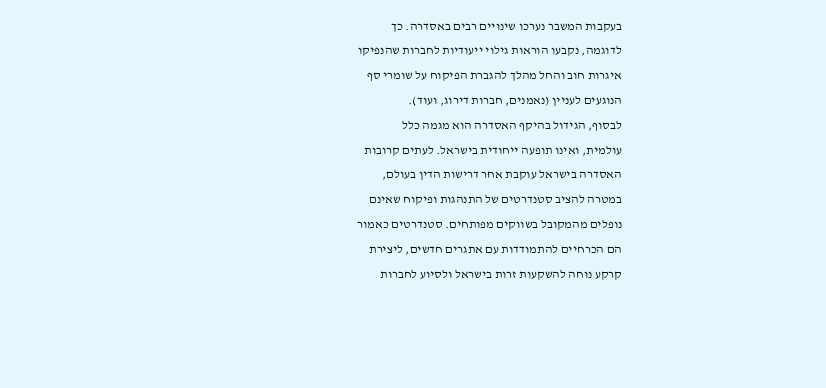בעקבות המשבר נערכו שינויים רבים באסדרה. כך
לדוגמה, נקבעו הוראות גילוי ייעודיות לחברות שהנפיקו
איגרות חוב והחל מהלך להגברת הפיקוח על שומרי סף
הנוגעים לעניין (נאמנים, חברות דירוג, ועוד).
לבסוף, הגידול בהיקף האסדרה הוא מגמה כלל
עולמית, ואינו תופעה ייחודית בישראל. לעתים קרובות
האסדרה בישראל עוקבת אחר דרישות הדין בעולם,
במטרה להציב סטנדרטים של התנהגות ופיקוח שאינם
נופלים מהמקובל בשווקים מפותחים. סטנדרטים כאמור
הם הכרחיים להתמודדות עם אתגרים חדשים, ליצירת
קרקע נוחה להשקעות זרות בישראל ולסיוע לחברות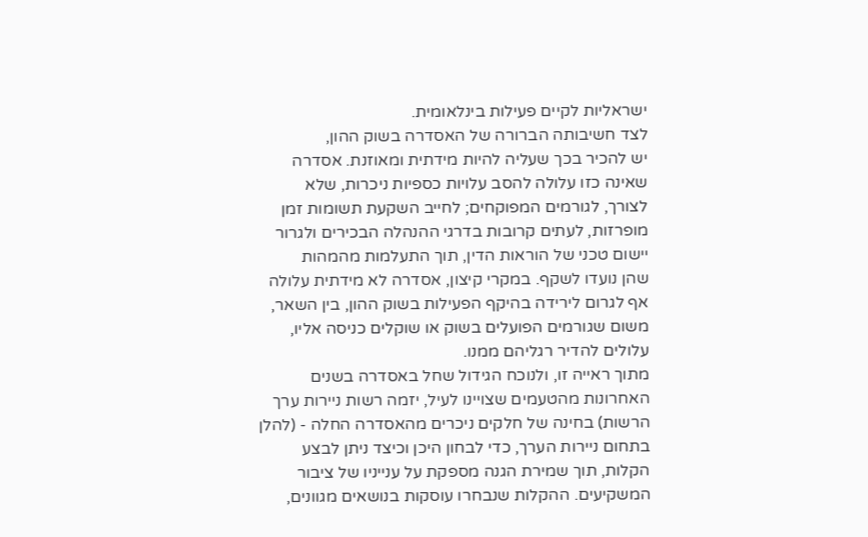ישראליות לקיים פעילות בינלאומית.
לצד חשיבותה הברורה של האסדרה בשוק ההון,
יש להכיר בכך שעליה להיות מידתית ומאוזנת. אסדרה
שאינה כזו עלולה להסב עלויות כספיות ניכרות, שלא
לצורך, לגורמים המפוקחים; לחייב השקעת תשומות זמן
מופרזות, לעתים קרובות בדרגי ההנהלה הבכירים ולגרור
יישום טכני של הוראות הדין, תוך התעלמות מהמהות
שהן נועדו לשקף. במקרי קיצון, אסדרה לא מידתית עלולה
אף לגרום לירידה בהיקף הפעילות בשוק ההון, בין השאר,
משום שגורמים הפועלים בשוק או שוקלים כניסה אליו,
עלולים להדיר רגליהם ממנו.
מתוך ראייה זו, ולנוכח הגידול שחל באסדרה בשנים
האחרונות מהטעמים שצויינו לעיל, יזמה רשות ניירות ערך
הרשות) בחינה של חלקים ניכרים מהאסדרה החלה - (להלן
בתחום ניירות הערך, כדי לבחון היכן וכיצד ניתן לבצע
הקלות, תוך שמירת הגנה מספקת על ענייניו של ציבור
המשקיעים. ההקלות שנבחרו עוסקות בנושאים מגוונים,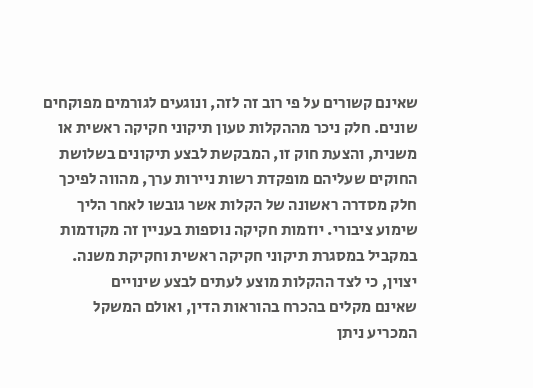שאינם קשורים על פי רוב זה לזה, ונוגעים לגורמים מפוקחים
שונים. חלק ניכר מההקלות טעון תיקוני חקיקה ראשית או
משנית, והצעת חוק זו, המבקשת לבצע תיקונים בשלושת
החוקים שעליהם מופקדת רשות ניירות ערך, מהווה לפיכך
חלק מסדרה ראשונה של הקלות אשר גובשו לאחר הליך
שימוע ציבורי. יוזמות חקיקה נוספות בעניין זה מקודמות
במקביל במסגרת תיקוני חקיקה ראשית וחקיקת משנה.
יצוין, כי לצד ההקלות מוצע לעתים לבצע שינויים
שאינם מקלים בהכרח בהוראות הדין, ואולם המשקל
המכריע ניתן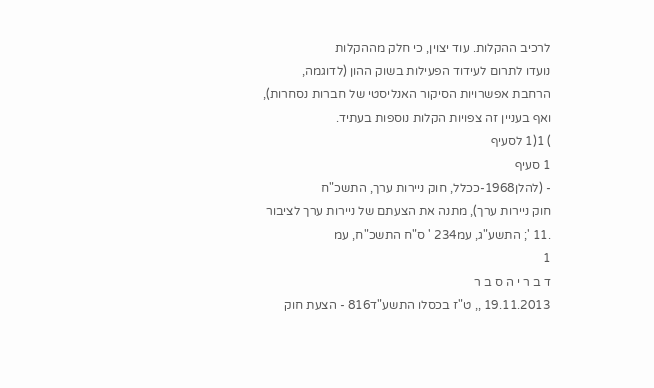לרכיב ההקלות. עוד יצוין, כי חלק מההקלות
נועדו לתרום לעידוד הפעילות בשוק ההון (לדוגמה,
הרחבת אפשרויות הסיקור האנליסטי של חברות נסחרות),
ואף בעניין זה צפויות הקלות נוספות בעתיד.
) 1(1 לסעיף
1 סעיף
- (להלן1968-ככלל, חוק ניירות ערך, התשכ"ח
חוק ניירות ערך), מתנה את הצעתם של ניירות ערך לציבור
.11 '; התשע"ג, עמ234 ' ס"ח התשכ"ח, עמ
1
ד ב ר י ה ס ב ר
19.11.2013 ,, ט"ז בכסלו התשע"ד816 - הצעת חוק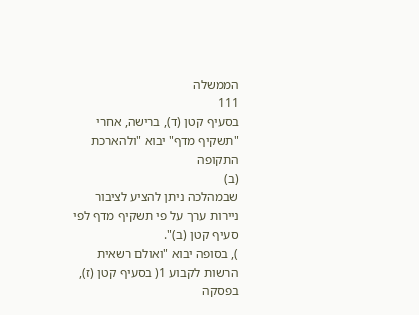הממשלה
111
בסעיף קטן (ד), ברישה, אחרי "תשקיף מדף" יבוא "ולהארכת התקופה
(ב)
שבמהלכה ניתן להציע לציבור ניירות ערך על פי תשקיף מדף לפי סעיף קטן (ב)".
), בסופה יבוא "ואולם רשאית הרשות לקבוע 1( בסעיף קטן (ז), בפסקה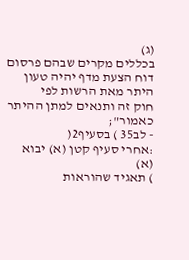(ג)
בכללים מקרים שבהם פרסום דוח הצעת מדף יהיה טעון היתר מאת הרשות לפי
חוק זה ותנאים למתן ההיתר כאמור";
- לב35 ) בסעיף2(
:אחרי סעיף קטן (א) יבוא
(א)
) תאגיד שהוראות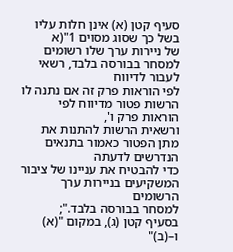סעיף קטן (א) אינן חלות עליו בשל כך שסוג מסוים 1"(א
של ניירות ערך שלו רשומים למסחר בבורסה בלבד, רשאי לעבור לדיווח
לפי הוראות פרק זה אם נתנה לו הרשות פטור מדיווח לפי הוראות פרק ו',
ורשאית הרשות להתנות את מתן הפטור כאמור בתנאים הנדרשים לדעתה
כדי להבטיח את עניינו של ציבור המשקיעים בניירות ערך הרשומים
למסחר בבורסה בלבד.";
בסעיף קטן (ג), במקום "(א) ו–(ב)"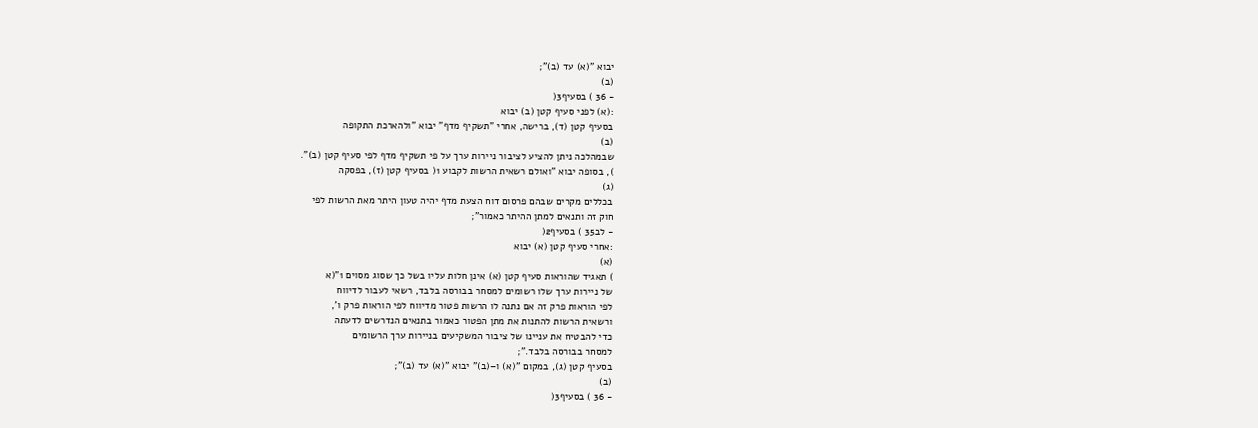יבוא "(א) עד (ב)";
(ב)
- 36 ) בסעיף3(
:(א) לפני סעיף קטן (ב) יבוא
בסעיף קטן (ד), ברישה, אחרי "תשקיף מדף" יבוא "ולהארכת התקופה
(ב)
שבמהלכה ניתן להציע לציבור ניירות ערך על פי תשקיף מדף לפי סעיף קטן (ב)".
), בסופה יבוא "ואולם רשאית הרשות לקבוע 1( בסעיף קטן (ז), בפסקה
(ג)
בכללים מקרים שבהם פרסום דוח הצעת מדף יהיה טעון היתר מאת הרשות לפי
חוק זה ותנאים למתן ההיתר כאמור";
- לב35 ) בסעיף2(
:אחרי סעיף קטן (א) יבוא
(א)
) תאגיד שהוראות סעיף קטן (א) אינן חלות עליו בשל כך שסוג מסוים 1"(א
של ניירות ערך שלו רשומים למסחר בבורסה בלבד, רשאי לעבור לדיווח
לפי הוראות פרק זה אם נתנה לו הרשות פטור מדיווח לפי הוראות פרק ו',
ורשאית הרשות להתנות את מתן הפטור כאמור בתנאים הנדרשים לדעתה
כדי להבטיח את עניינו של ציבור המשקיעים בניירות ערך הרשומים
למסחר בבורסה בלבד.";
בסעיף קטן (ג), במקום "(א) ו–(ב)" יבוא "(א) עד (ב)";
(ב)
- 36 ) בסעיף3(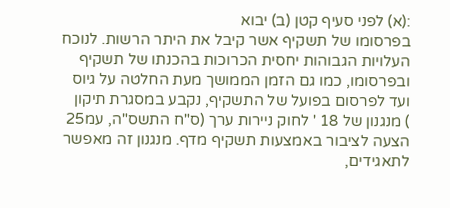:(א) לפני סעיף קטן (ב) יבוא
בפרסומו של תשקיף אשר קיבל את היתר הרשות. לנוכח
העלויות הגבוהות יחסית הכרוכות בהכנתו של תשקיף
ובפרסומו, כמו גם הזמן הממושך מעת החלטה על גיוס
ועד לפרסום בפועל של התשקיף, נקבע במסגרת תיקון
) מנגנון של 18 ' לחוק ניירות ערך (ס"ח התשס"ה, עמ25
הצעה לציבור באמצעות תשקיף מדף. מנגנון זה מאפשר
לתאגידים,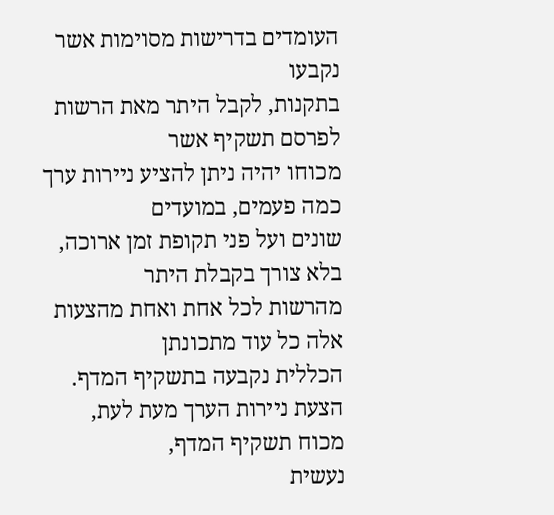העומדים בדרישות מסוימות אשר נקבעו
בתקנות, לקבל היתר מאת הרשות לפרסם תשקיף אשר
מכוחו יהיה ניתן להציע ניירות ערך כמה פעמים, במועדים
שונים ועל פני תקופת זמן ארוכה, בלא צורך בקבלת היתר
מהרשות לכל אחת ואחת מהצעות אלה כל עוד מתכונתן
הכללית נקבעה בתשקיף המדף.
הצעת ניירות הערך מעת לעת, מכוח תשקיף המדף,
נעשית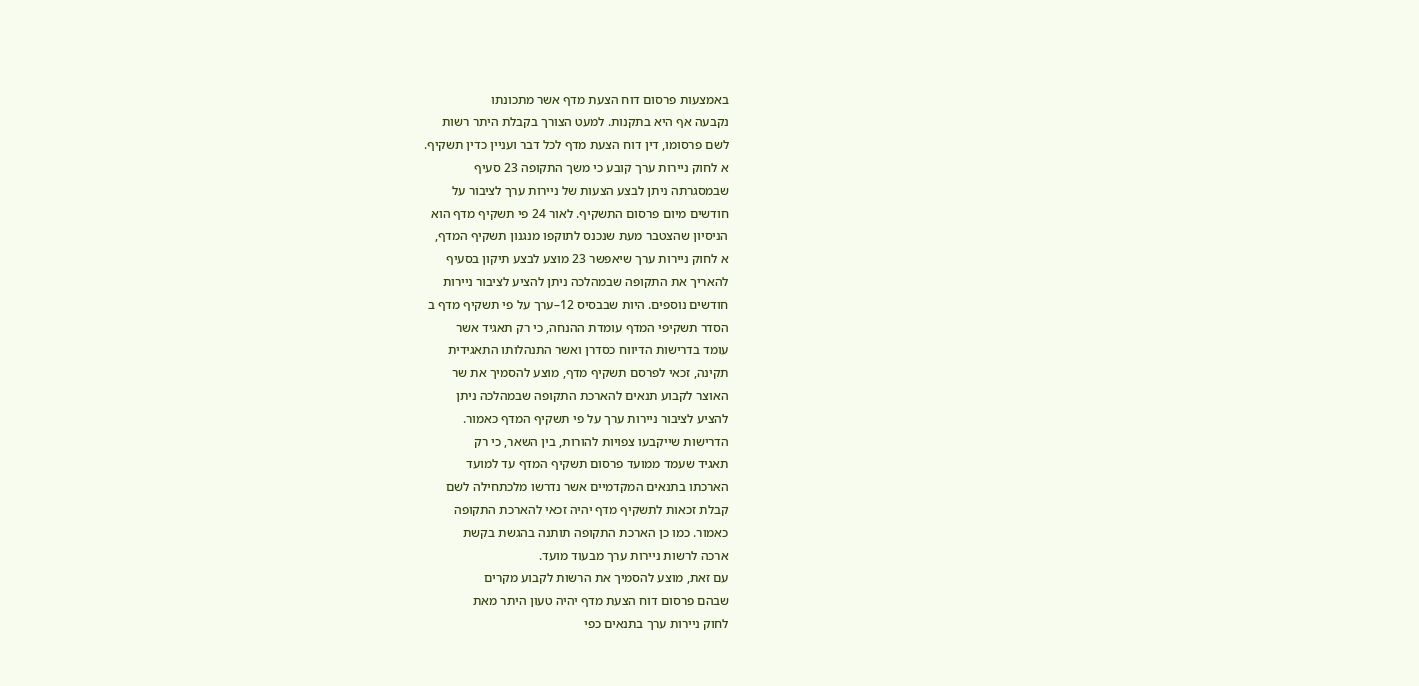באמצעות פרסום דוח הצעת מדף אשר מתכונתו
נקבעה אף היא בתקנות. למעט הצורך בקבלת היתר רשות
לשם פרסומו, דין דוח הצעת מדף לכל דבר ועניין כדין תשקיף.
א לחוק ניירות ערך קובע כי משך התקופה 23 סעיף
שבמסגרתה ניתן לבצע הצעות של ניירות ערך לציבור על
חודשים מיום פרסום התשקיף. לאור 24 פי תשקיף מדף הוא
הניסיון שהצטבר מעת שנכנס לתוקפו מנגנון תשקיף המדף,
א לחוק ניירות ערך שיאפשר 23 מוצע לבצע תיקון בסעיף
להאריך את התקופה שבמהלכה ניתן להציע לציבור ניירות
חודשים נוספים. היות שבבסיס 12–ערך על פי תשקיף מדף ב
הסדר תשקיפי המדף עומדת ההנחה, כי רק תאגיד אשר
עומד בדרישות הדיווח כסדרן ואשר התנהלותו התאגידית
תקינה, זכאי לפרסם תשקיף מדף, מוצע להסמיך את שר
האוצר לקבוע תנאים להארכת התקופה שבמהלכה ניתן
להציע לציבור ניירות ערך על פי תשקיף המדף כאמור.
הדרישות שייקבעו צפויות להורות, בין השאר, כי רק
תאגיד שעמד ממועד פרסום תשקיף המדף עד למועד
הארכתו בתנאים המקדמיים אשר נדרשו מלכתחילה לשם
קבלת זכאות לתשקיף מדף יהיה זכאי להארכת התקופה
כאמור. כמו כן הארכת התקופה תותנה בהגשת בקשת
ארכה לרשות ניירות ערך מבעוד מועד.
עם זאת, מוצע להסמיך את הרשות לקבוע מקרים
שבהם פרסום דוח הצעת מדף יהיה טעון היתר מאת
לחוק ניירות ערך בתנאים כפי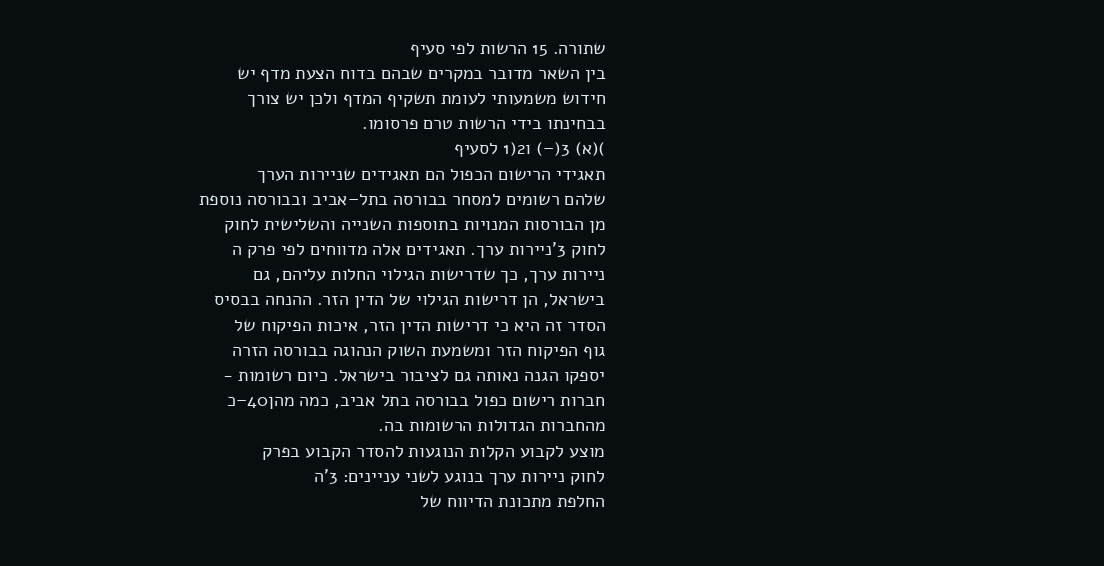שתורה. 15 הרשות לפי סעיף
בין השאר מדובר במקרים שבהם בדוח הצעת מדף יש
חידוש משמעותי לעומת תשקיף המדף ולכן יש צורך
בבחינתו בידי הרשות טרם פרסומו.
)(א) 3(–) ו2(1 לסעיף
תאגידי הרישום הכפול הם תאגידים שניירות הערך
שלהם רשומים למסחר בבורסה בתל–אביב ובבורסה נוספת
מן הבורסות המנויות בתוספות השנייה והשלישית לחוק
לחוק 3'ניירות ערך. תאגידים אלה מדווחים לפי פרק ה
ניירות ערך, כך שדרישות הגילוי החלות עליהם, גם
בישראל, הן דרישות הגילוי של הדין הזר. ההנחה בבסיס
הסדר זה היא כי דרישות הדין הזר, איכות הפיקוח של
גוף הפיקוח הזר ומשמעת השוק הנהוגה בבורסה הזרה
יספקו הגנה נאותה גם לציבור בישראל. כיום רשומות -
חברות רישום כפול בבורסה בתל אביב, כמה מהן40–כ
מהחברות הגדולות הרשומות בה.
מוצע לקבוע הקלות הנוגעות להסדר הקבוע בפרק
לחוק ניירות ערך בנוגע לשני עניינים: 3'ה
החלפת מתכונת הדיווח של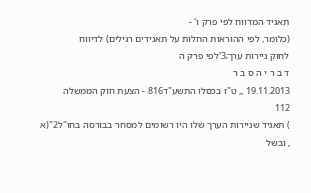תאגיד המדווח לפי פרק ו' -
(כלומר, לפי ההוראות החלות על תאגידים רגילים) לדיווח
לחוק ניירות ערך;3'לפי פרק ה
ד ב ר י ה ס ב ר
19.11.2013 ,, ט"ז בכסלו התשע"ד816 - הצעת חוק הממשלה
112
) תאגיד שניירות הערך שלו היו רשומים למסחר בבורסה בחו"ל2"(א
, ובשל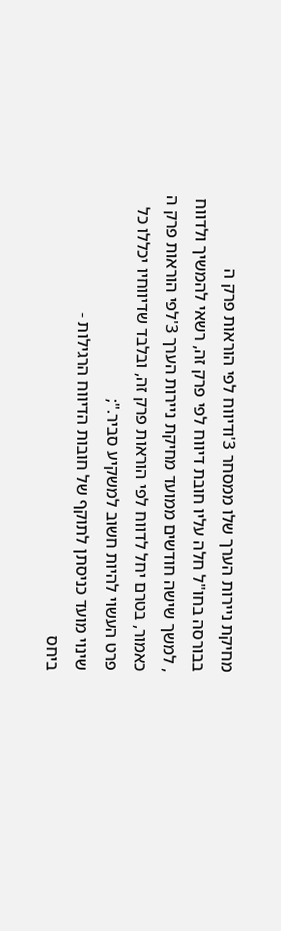מחיקת ניירות הערך שלו ממסחר 3'ודיווח לפי הוראות פרק ה
בבורסה בחו"ל חלה עליו חובת דיווח לפי פרק זה, רשאי להמשיך ולדווח
, למשך שישה חודשים ממועד מחיקת ניירות הערך 3'לפי הוראות פרק ה
כאמור, בטרם יחל לדווח לפי הוראות פרק זה, ובלבד שדיווחיו יכללו כל
פרט העשוי להיות חשוב למשקיע סביר.";
שינוי מועד כניסתן לתוקף של חובות הדיווח הרגילות -
ביחס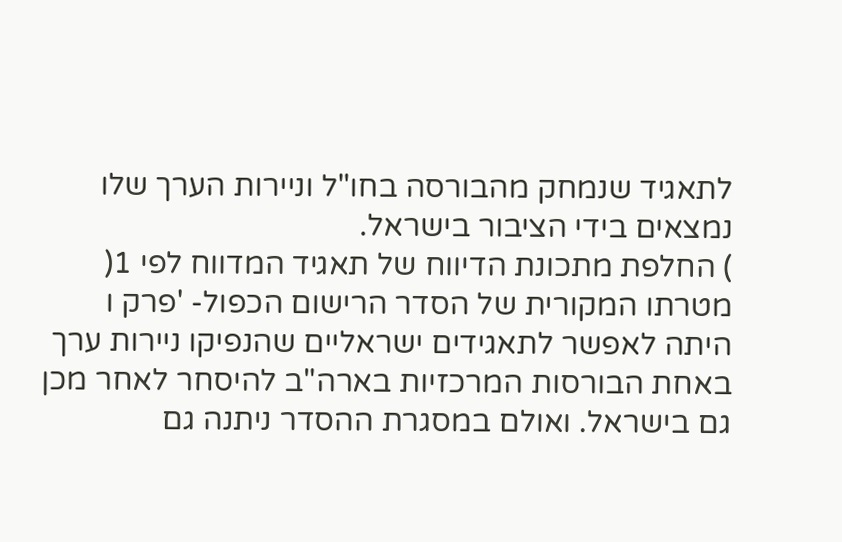לתאגיד שנמחק מהבורסה בחו"ל וניירות הערך שלו
נמצאים בידי הציבור בישראל.
) החלפת מתכונת הדיווח של תאגיד המדווח לפי 1(
מטרתו המקורית של הסדר הרישום הכפול- 'פרק ו
היתה לאפשר לתאגידים ישראליים שהנפיקו ניירות ערך
באחת הבורסות המרכזיות בארה"ב להיסחר לאחר מכן
גם בישראל. ואולם במסגרת ההסדר ניתנה גם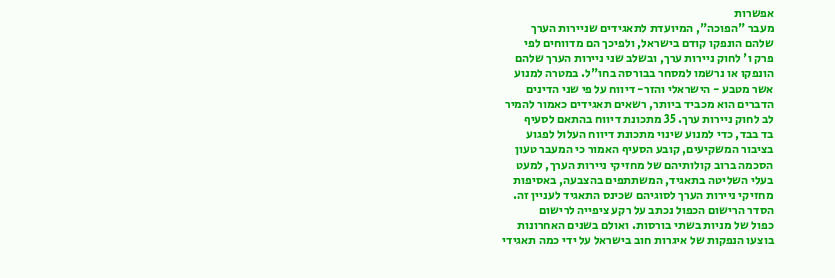אפשרות
מעבר "הפוכה", המיועדת לתאגידים שניירות הערך
שלהם הונפקו קודם בישראל, ולפיכך הם מדווחים לפי
פרק ו' לחוק ניירות ערך, ובשלב שני ניירות הערך שלהם
הונפקו או נרשמו למסחר בבורסה בחו"ל. במטרה למנוע
אשר מטבע - הישראלי והזר- דיווח על פי שני הדינים
הדברים הוא מכביד ביותר, רשאים תאגידים כאמור להמיר
לב לחוק ניירות ערך. 35 מתכונת דיווח בהתאם לסעיף
בד בבד, כדי למנוע שינוי מתכונת דיווח העלול לפגוע
בציבור המשקיעים, קובע הסעיף האמור כי המעבר טעון
הסכמה ברוב קולותיהם של מחזיקי ניירות הערך, למעט
בעלי השליטה בתאגיד, המשתתפים בהצבעה, באסיפות
מחזיקי ניירות הערך לסוגיהם שכינס התאגיד לעניין זה.
הסדר הרישום הכפול נכתב על רקע ציפייה לרישום
כפול של מניות בשתי בורסות. ואולם בשנים האחרונות
בוצעו הנפקות של איגרות חוב בישראל על ידי כמה תאגידי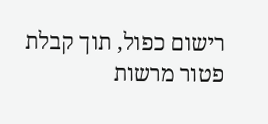רישום כפול, תוך קבלת פטור מרשות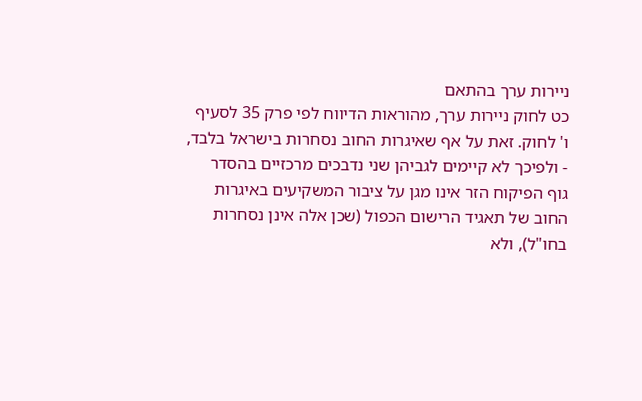ניירות ערך בהתאם
כט לחוק ניירות ערך, מהוראות הדיווח לפי פרק 35 לסעיף
ו' לחוק. זאת על אף שאיגרות החוב נסחרות בישראל בלבד,
- ולפיכך לא קיימים לגביהן שני נדבכים מרכזיים בהסדר
גוף הפיקוח הזר אינו מגן על ציבור המשקיעים באיגרות
החוב של תאגיד הרישום הכפול (שכן אלה אינן נסחרות
בחו"ל), ולא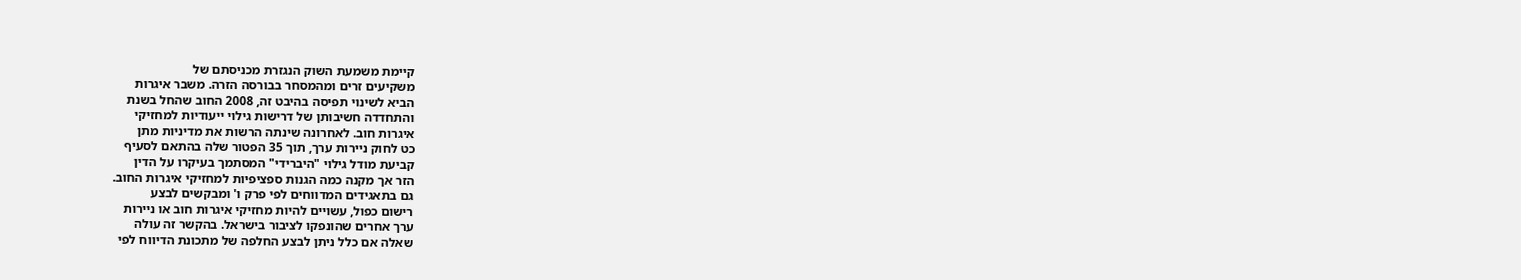קיימת משמעת השוק הנגזרת מכניסתם של
משקיעים זרים ומהמסחר בבורסה הזרה. משבר איגרות
הביא לשינוי תפיסה בהיבט זה, 2008 החוב שהחל בשנת
והתחדדה חשיבותן של דרישות גילוי ייעודיות למחזיקי
איגרות חוב. לאחרונה שינתה הרשות את מדיניות מתן
כט לחוק ניירות ערך, תוך 35 הפטור שלה בהתאם לסעיף
קביעת מודל גילוי "היברידי" המסתמך בעיקרו על הדין
הזר אך מקנה כמה הגנות ספציפיות למחזיקי איגרות החוב.
גם בתאגידים המדווחים לפי פרק ו' ומבקשים לבצע
רישום כפול, עשויים להיות מחזיקי איגרות חוב או ניירות
ערך אחרים שהונפקו לציבור בישראל. בהקשר זה עולה
שאלה אם כלל ניתן לבצע החלפה של מתכונת הדיווח לפי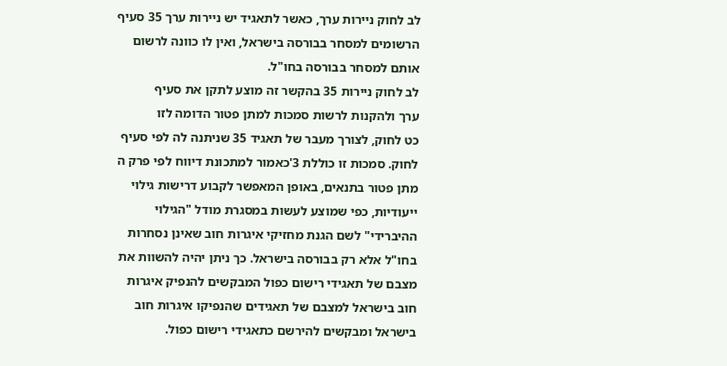לב לחוק ניירות ערך, כאשר לתאגיד יש ניירות ערך 35 סעיף
הרשומים למסחר בבורסה בישראל, ואין לו כוונה לרשום
אותם למסחר בבורסה בחו"ל.
לב לחוק ניירות 35 בהקשר זה מוצע לתקן את סעיף
ערך ולהקנות לרשות סמכות למתן פטור הדומה לזו
כט לחוק, לצורך מעבר של תאגיד 35 שניתנה לה לפי סעיף
לחוק. סמכות זו כוללת 3'כאמור למתכונת דיווח לפי פרק ה
מתן פטור בתנאים, באופן המאפשר לקבוע דרישות גילוי
ייעודיות, כפי שמוצע לעשות במסגרת מודל "הגילוי
ההיברידי" לשם הגנת מחזיקי איגרות חוב שאינן נסחרות
בחו"ל אלא רק בבורסה בישראל. כך ניתן יהיה להשוות את
מצבם של תאגידי רישום כפול המבקשים להנפיק איגרות
חוב בישראל למצבם של תאגידים שהנפיקו איגרות חוב
בישראל ומבקשים להירשם כתאגידי רישום כפול.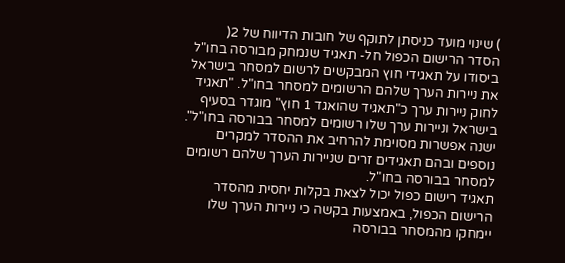) שינוי מועד כניסתן לתוקף של חובות הדיווח של 2(
הסדר הרישום הכפול חל- תאגיד שנמחק מבורסה בחו"ל
ביסודו על תאגידי חוץ המבקשים לרשום למסחר בישראל
את ניירות הערך שלהם הרשומים למסחר בחו"ל. "תאגיד
לחוק ניירות ערך כ"תאגיד שהואגד 1 חוץ" מוגדר בסעיף
בישראל וניירות ערך שלו רשומים למסחר בבורסה בחו"ל".
ישנה אפשרות מסוימת להרחיב את ההסדר למקרים
נוספים ובהם תאגידים זרים שניירות הערך שלהם רשומים
למסחר בבורסה בחו"ל.
תאגיד רישום כפול יכול לצאת בקלות יחסית מהסדר
הרישום הכפול, באמצעות בקשה כי ניירות הערך שלו
יימחקו מהמסחר בבורסה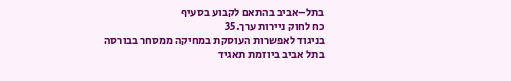בתל–אביב בהתאם לקבוע בסעיף
כח לחוק ניירות ערך.35
בניגוד לאפשרות העוסקת במחיקה ממסחר בבורסה
בתל אביב ביוזמת תאגיד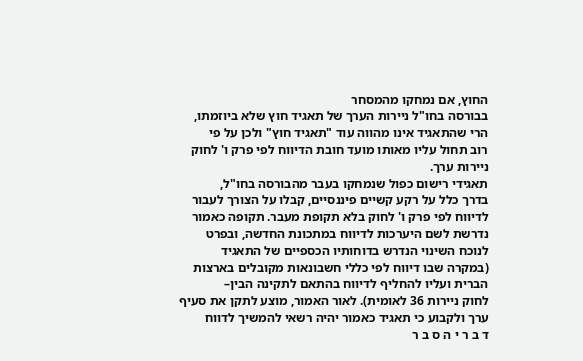החוץ, אם נמחקו מהמסחר
בבורסה בחו"ל ניירות הערך של תאגיד חוץ שלא ביוזמתו,
הרי שהתאגיד אינו מהווה עוד "תאגיד חוץ" ולכן על פי
רוב תחול עליו מאותו מועד חובת הדיווח לפי פרק ו' לחוק
ניירות ערך.
תאגידי רישום כפול שנמחקו בעבר מהבורסה בחו"ל,
בדרך כלל על רקע קשיים פיננסיים, קבלו על הצורך לעבור
לדיווח לפי פרק ו' לחוק בלא תקופת מעבר. תקופה כאמור
נדרשת לשם היערכות לדיווח במתכונת החדשה, ובפרט
לנוכח השינוי הנדרש בדוחותיו הכספיים של התאגיד
(במקרה שבו דיווח לפי כללי חשבונאות מקובלים בארצות
הברית ועליו להחליף לדיווח בהתאם לתקינה הבין–
לחוק ניירות 36 לאומית). לאור האמור, מוצע לתקן את סעיף
ערך ולקבוע כי תאגיד כאמור יהיה רשאי להמשיך לדווח
ד ב ר י ה ס ב ר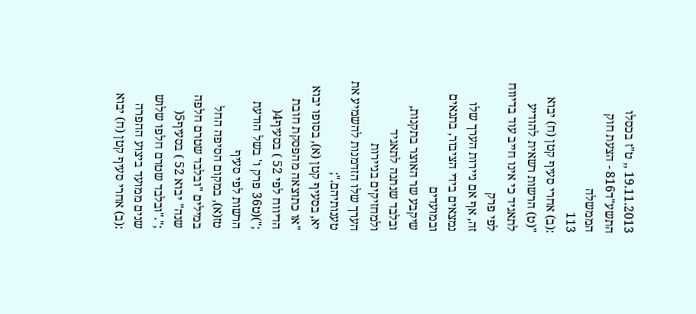19.11.2013 ,, ט"ז בכסלו התשע"ד816 - הצעת חוק הממשלה
113
:(ב) אחרי סעיף קטן (ח) יבוא
"(ט) הרשות רשאית להודיע לתאגיד כי אינו חייב עוד בדיווח לפי פרק
זה, אף אם ניירות הערך שלו נמצאים בידי הציבור, בתנאים ובמועדים
שיקבע שר האוצר בתקנות, ובלבד שנתנה לתאגיד ולמחזיקים בניירות
הערך שלו הזדמנות להשמיע את טענותיהם.";
יא, בסעיף קטן (א), בסופו יבוא "או כתוצאה מהפסקת חובת הדיווח לפי 52 ) בסעיף4(
;")(ט36 פרק ו' בשל הודעת הרשות לפי סעיף
טז(א), במקום הסיפה החל במילים "ובלבד שטרם חלפה שנה" יבוא 52 ) בסעיף5(
;"."ובלבד שטרם חלפו שלוש שנים ממועד ביצוע ההפרה
:(ב) אחרי סעיף קטן (ח) יבוא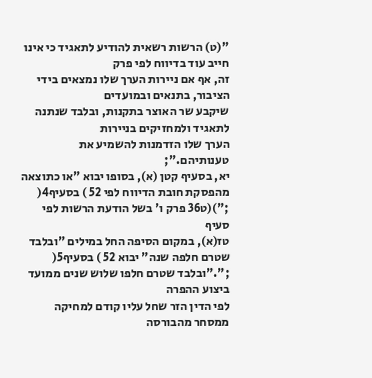"(ט) הרשות רשאית להודיע לתאגיד כי אינו חייב עוד בדיווח לפי פרק
זה, אף אם ניירות הערך שלו נמצאים בידי הציבור, בתנאים ובמועדים
שיקבע שר האוצר בתקנות, ובלבד שנתנה לתאגיד ולמחזיקים בניירות
הערך שלו הזדמנות להשמיע את טענותיהם.";
יא, בסעיף קטן (א), בסופו יבוא "או כתוצאה מהפסקת חובת הדיווח לפי 52 ) בסעיף4(
;")(ט36 פרק ו' בשל הודעת הרשות לפי סעיף
טז(א), במקום הסיפה החל במילים "ובלבד שטרם חלפה שנה" יבוא 52 ) בסעיף5(
;"."ובלבד שטרם חלפו שלוש שנים ממועד ביצוע ההפרה
לפי הדין הזר שחל עליו קודם למחיקה ממסחר מהבורסה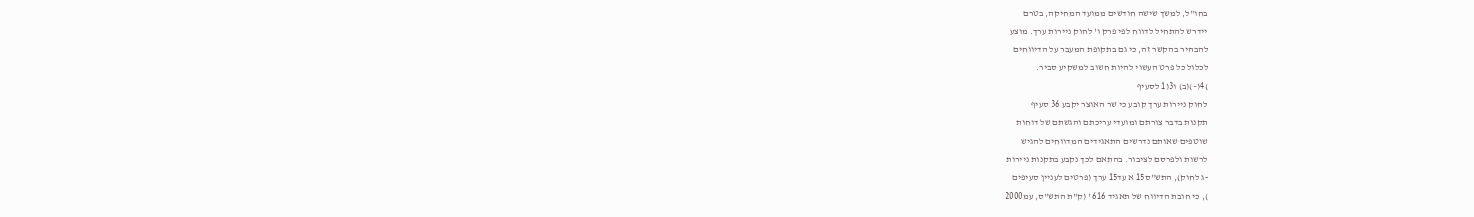בחו"ל, למשך שישה חודשים ממועד המחיקה, בטרם
יידרש להתחיל לדווח לפי פרק ו' לחוק ניירות ערך. מוצע
להבהיר בהקשר זה, כי גם בתקופת המעבר על הדיווחים
לכלול כל פרט העשוי להיות חשוב למשקיע סביר.
)4(–)(ב) ו3(1 לסעיף
לחוק ניירות ערך קובע כי שר האוצר יקבע 36 סעיף
תקנות בדבר צורתם ומועדי עריכתם והגשתם של דוחות
שוטפים שאותם נדרשים התאגידים המדווחים להגיש
לרשות ולפרסם לציבור. בהתאם לכך נקבע בתקנות ניירות
-ג לחוק), התש"ס15 א עד15 ערך (פרטים לעניין סעיפים
), כי חובת הדיווח של תאגיד 616 ' (ק"ת התש"ס, עמ2000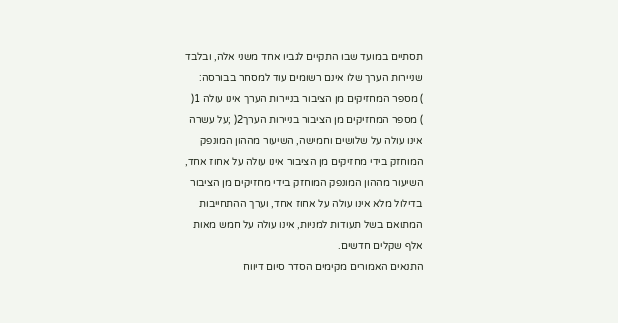תסתיים במועד שבו התקיים לגביו אחד משני אלה, ובלבד
שניירות הערך שלו אינם רשומים עוד למסחר בבורסה:
) מספר המחזיקים מן הציבור בניירות הערך אינו עולה 1(
) מספר המחזיקים מן הציבור בניירות הערך2( ;על עשרה
אינו עולה על שלושים וחמישה, השיעור מההון המונפק
המוחזק בידי מחזיקים מן הציבור אינו עולה על אחוז אחד,
השיעור מההון המונפק המוחזק בידי מחזיקים מן הציבור
בדילול מלא אינו עולה על אחוז אחד, וערך ההתחייבות
המתואם בשל תעודות למניות, אינו עולה על חמש מאות
אלף שקלים חדשים.
התנאים האמורים מקימים הסדר סיום דיווח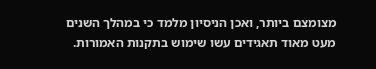מצומצם ביותר, ואכן הניסיון מלמד כי במהלך השנים
מעט מאוד תאגידים עשו שימוש בתקנות האמורות.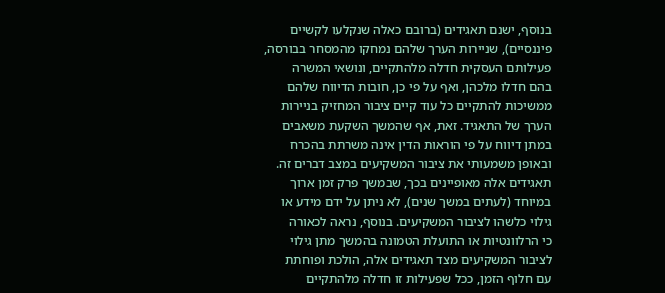בנוסף, ישנם תאגידים (ברובם כאלה שנקלעו לקשיים
פיננסיים), שניירות הערך שלהם נמחקו מהמסחר בבורסה,
פעילותם העסקית חדלה מלהתקיים, ונושאי המשרה
בהם חדלו מלכהן, ואף על פי כן, חובות הדיווח שלהם
ממשיכות להתקיים כל עוד קיים ציבור המחזיק בניירות
הערך של התאגיד. זאת, אף שהמשך השקעת משאבים
במתן דיווח על פי הוראות הדין אינה משרתת בהכרח
ובאופן משמעותי את ציבור המשקיעים במצב דברים זה.
תאגידים אלה מאופיינים בכך, שבמשך פרק זמן ארוך
במיוחד (לעתים במשך שנים), לא ניתן על ידם מידע או
גילוי כלשהו לציבור המשקיעים. בנוסף, נראה לכאורה
כי הרלוונטיות או התועלת הטמונה בהמשך מתן גילוי
לציבור המשקיעים מצד תאגידים אלה, הולכת ופוחתת
עם חלוף הזמן, ככל שפעילות זו חדלה מלהתקיים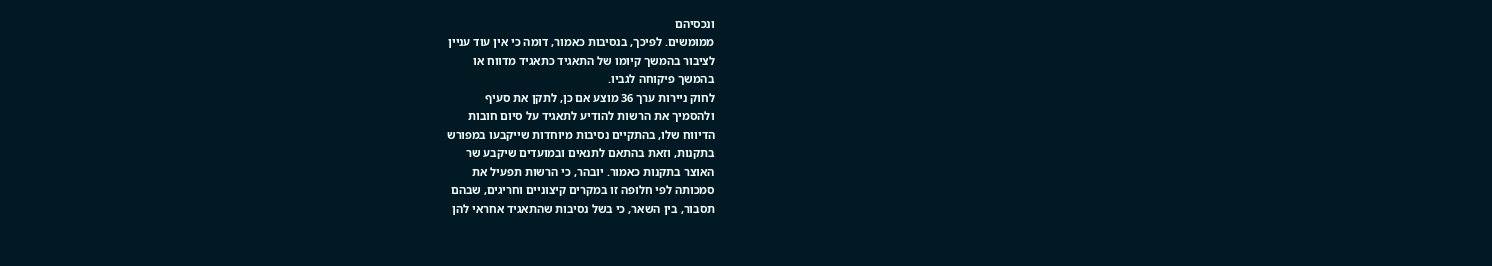ונכסיהם
ממומשים. לפיכך, בנסיבות כאמור, דומה כי אין עוד עניין
לציבור בהמשך קיומו של התאגיד כתאגיד מדווח או
בהמשך פיקוחה לגביו.
לחוק ניירות ערך 36 מוצע אם כן, לתקן את סעיף
ולהסמיך את הרשות להודיע לתאגיד על סיום חובות
הדיווח שלו, בהתקיים נסיבות מיוחדות שייקבעו במפורש
בתקנות, וזאת בהתאם לתנאים ובמועדים שיקבע שר
האוצר בתקנות כאמור. יובהר, כי הרשות תפעיל את
סמכותה לפי חלופה זו במקרים קיצוניים וחריגים, שבהם
תסבור, בין השאר, כי בשל נסיבות שהתאגיד אחראי להן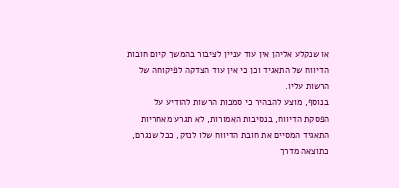או שנקלע אליהן אין עוד עניין לציבור בהמשך קיום חובות
הדיווח של התאגיד וכן כי אין עוד הצדקה לפיקוחה של
הרשות עליו.
בנוסף, מוצע להבהיר כי סמכות הרשות להודיע על
הפסקת הדיווח, בנסיבות האמורות, לא תגרע מאחריות
התאגיד המסיים את חובת הדיווח שלו לנזק, ככל שנגרם,
כתוצאה מדרך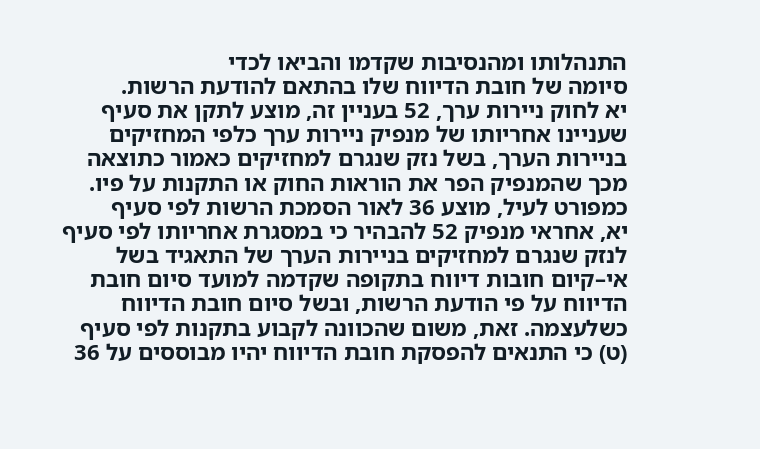התנהלותו ומהנסיבות שקדמו והביאו לכדי
סיומה של חובת הדיווח שלו בהתאם להודעת הרשות.
יא לחוק ניירות ערך, 52 בעניין זה, מוצע לתקן את סעיף
שעניינו אחריותו של מנפיק ניירות ערך כלפי המחזיקים
בניירות הערך, בשל נזק שנגרם למחזיקים כאמור כתוצאה
מכך שהמנפיק הפר את הוראות החוק או התקנות על פיו.
כמפורט לעיל, מוצע 36 לאור הסמכת הרשות לפי סעיף
יא, אחראי מנפיק 52 להבהיר כי במסגרת אחריותו לפי סעיף
לנזק שנגרם למחזיקים בניירות הערך של התאגיד בשל
אי–קיום חובות דיווח בתקופה שקדמה למועד סיום חובת
הדיווח על פי הודעת הרשות, ובשל סיום חובת הדיווח
כשלעצמה. זאת, משום שהכוונה לקבוע בתקנות לפי סעיף
(ט) כי התנאים להפסקת חובת הדיווח יהיו מבוססים על 36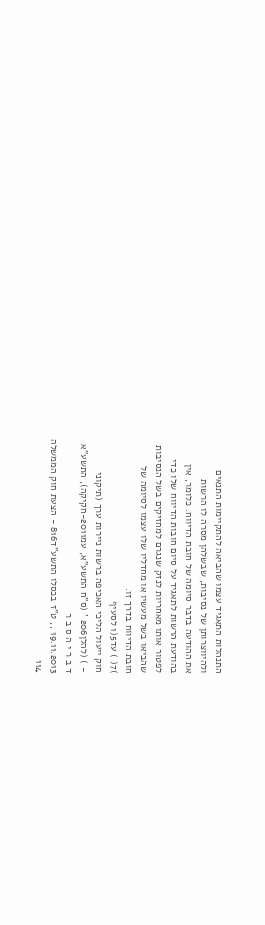התנהלות התאגיד עצמו שהביאה להתקיימות התנאים
ולהיווצרותן של נסיבות, שבשלהן מסרה לו הרשות
את ההודעה בדבר סיומה של חובת הדיווח. כלומר, אין
בהודעת הרשות לתאגיד על סיום חובות הדיווח שלו כדי
לפטור אותו מאחריות לנזק שנגרם למחזיקים בשל הנסיבות
שהביאו בשל מעשיו או מחדליו שלו עצמו לסיומה של
חובת הדיווח בדרך זו.
)7( ) עד5(1 לסעיף
חוק ייעול הליכי האכיפה ברשות ניירות ערך (תיקוני
- ) (להלן206 ' (ס"ח התשע"א, עמ2011-חקיקה), התשע"א
ד ב ר י ה ס ב ר
19.11.2013 ,, ט"ז בכסלו התשע"ד816 - הצעת חוק הממשלה
114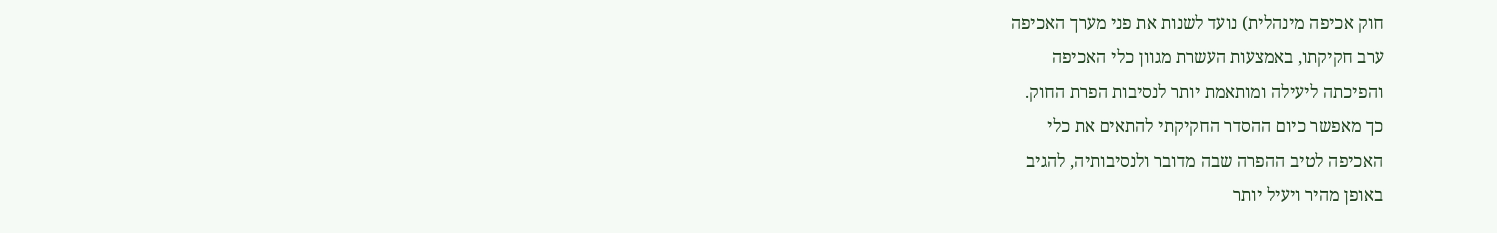חוק אכיפה מינהלית) נועד לשנות את פני מערך האכיפה
ערב חקיקתו, באמצעות העשרת מגוון כלי האכיפה
והפיכתה ליעילה ומותאמת יותר לנסיבות הפרת החוק.
כך מאפשר כיום ההסדר החקיקתי להתאים את כלי
האכיפה לטיב ההפרה שבה מדובר ולנסיבותיה, להגיב
באופן מהיר ויעיל יותר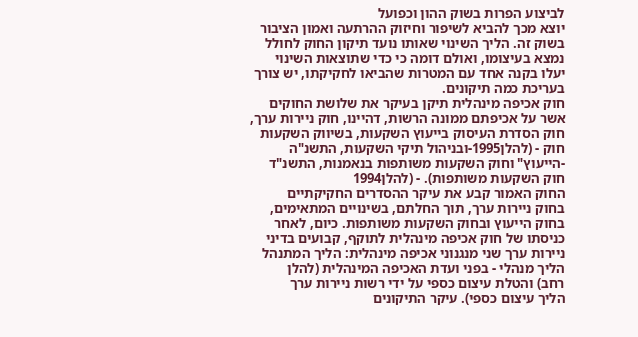לביצוע הפרות בשוק ההון וכפועל
יוצא מכך להביא לשיפור וחיזוק ההרתעה ואמון הציבור
בשוק זה. הליך השינוי שאותו נועד תיקון החוק לחולל
נמצא בעיצומו, ואולם דומה כי כדי שתוצאות השינוי
יעלו בקנה אחד עם המטרות שהביאו לחקיקתו, יש צורך
בעריכת כמה תיקונים.
חוק אכיפה מינהלית תיקן בעיקר את שלושת החוקים
אשר על אכיפתם ממונה הרשות, דהיינו, חוק ניירות ערך,
חוק הסדרת העיסוק בייעוץ השקעות, בשיווק השקעות
חוק - (להלן1995-ובניהול תיקי השקעות, התשנ"ה
-הייעוץ" וחוק השקעות משותפות בנאמנות, התשנ"ד
חוק השקעות משותפות). - (להלן1994
החוק האמור קבע את עיקר ההסדרים החקיקתיים
בחוק ניירות ערך, תוך החלתם, בשינויים המתאימים,
בחוק הייעוץ ובחוק השקעות משותפות. כיום, לאחר
כניסתו של חוק אכיפה מינהלית לתוקף, קבועים בדיני
ניירות ערך שני מנגנוני אכיפה מינהלית: הליך המתנהל
הליך מנהלי - בפני ועדת האכיפה המינהלית (להלן
רחב) והטלת עיצום כספי על ידי רשות ניירות ערך
הליך עיצום כספי). עיקר התיקונים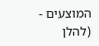המוצעים - (להלן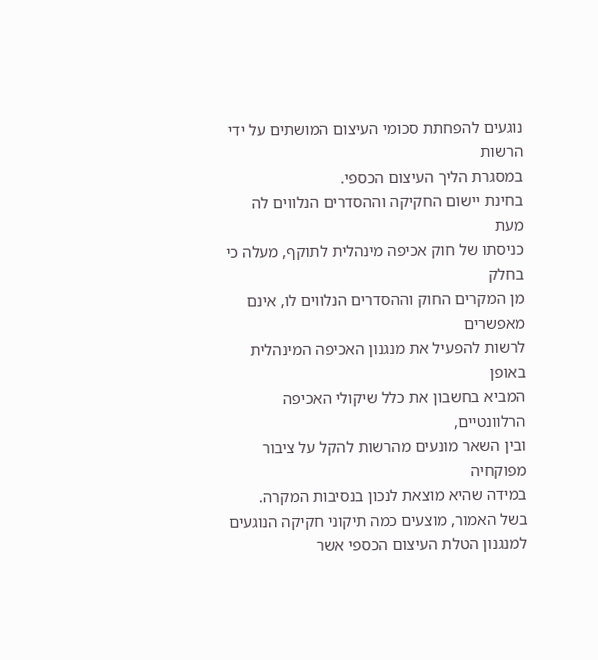נוגעים להפחתת סכומי העיצום המושתים על ידי הרשות
במסגרת הליך העיצום הכספי.
בחינת יישום החקיקה וההסדרים הנלווים לה מעת
כניסתו של חוק אכיפה מינהלית לתוקף, מעלה כי בחלק
מן המקרים החוק וההסדרים הנלווים לו, אינם מאפשרים
לרשות להפעיל את מנגנון האכיפה המינהלית באופן
המביא בחשבון את כלל שיקולי האכיפה הרלוונטיים,
ובין השאר מונעים מהרשות להקל על ציבור מפוקחיה
במידה שהיא מוצאת לנכון בנסיבות המקרה.
בשל האמור, מוצעים כמה תיקוני חקיקה הנוגעים
למנגנון הטלת העיצום הכספי אשר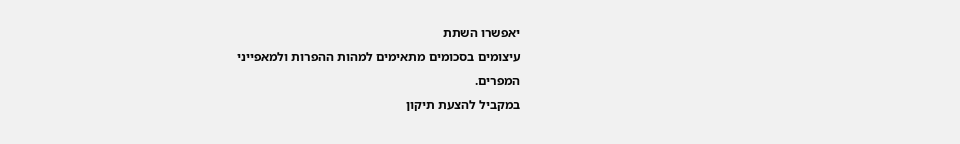יאפשרו השתת
עיצומים בסכומים מתאימים למהות ההפרות ולמאפייני
המפרים.
במקביל להצעת תיקון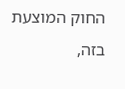החוק המוצעת בזה,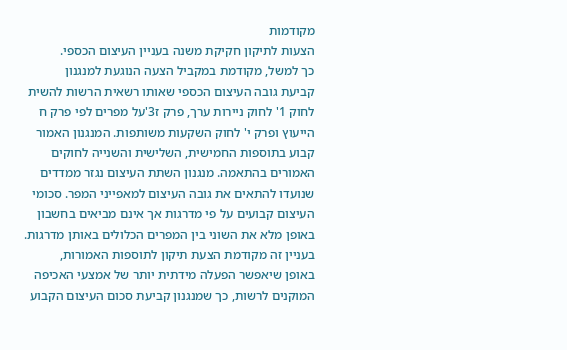מקודמות
הצעות לתיקון חקיקת משנה בעניין העיצום הכספי.
כך למשל, מקודמת במקביל הצעה הנוגעת למנגנון
קביעת גובה העיצום הכספי שאותו רשאית הרשות להשית
לחוק 1' לחוק ניירות ערך, פרק ז3'על מפרים לפי פרק ח
הייעוץ ופרק י' לחוק השקעות משותפות. המנגנון האמור
קבוע בתוספות החמישית, השלישית והשנייה לחוקים
האמורים בהתאמה. מנגנון השתת העיצום נגזר ממדדים
שנועדו להתאים את גובה העיצום למאפייני המפר. סכומי
העיצום קבועים על פי מדרגות אך אינם מביאים בחשבון
באופן מלא את השוני בין המפרים הכלולים באותן מדרגות.
בעניין זה מקודמת הצעת תיקון לתוספות האמורות,
באופן שיאפשר הפעלה מידתית יותר של אמצעי האכיפה
המוקנים לרשות, כך שמנגנון קביעת סכום העיצום הקבוע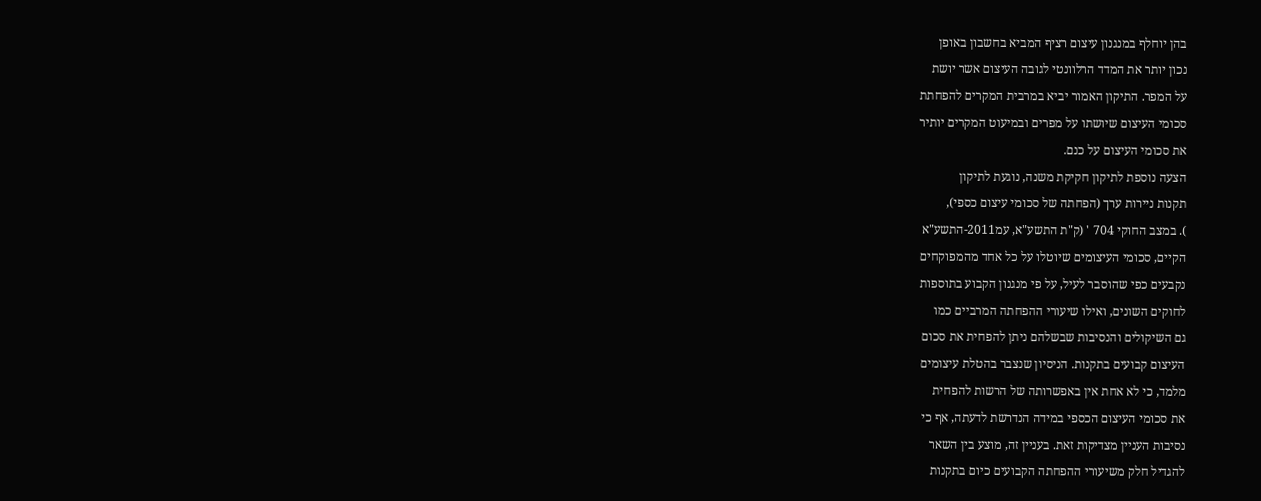בהן יוחלף במנגנון עיצום רציף המביא בחשבון באופן
נכון יותר את המדד הרלוונטי לגובה העיצום אשר יושת
על המפר. התיקון האמור יביא במרבית המקרים להפחתת
סכומי העיצום שיושתו על מפרים ובמיעוט המקרים יותיר
את סכומי העיצום על כנם.
הצעה נוספת לתיקון חקיקת משנה, נוגעת לתיקון
תקנות ניירות ערך (הפחתה של סכומי עיצום כספי),
). במצב החוקי 704 ' (ק"ת התשע"א, עמ2011-התשע"א
הקיים, סכומי העיצומים שיוטלו על כל אחד מהמפוקחים
נקבעים כפי שהוסבר לעיל, על פי מנגנון הקבוע בתוספות
לחוקים השונים, ואילו שיעורי ההפחתה המרביים כמו
גם השיקולים והנסיבות שבשלהם ניתן להפחית את סכום
העיצום קבועים בתקנות. הניסיון שנצבר בהטלת עיצומים
מלמד, כי לא אחת אין באפשרותה של הרשות להפחית
את סכומי העיצום הכספי במידה הנדרשת לדעתה, אף כי
נסיבות העניין מצדיקות זאת. בעניין זה, מוצע בין השאר
להגדיל חלק משיעורי ההפחתה הקבועים כיום בתקנות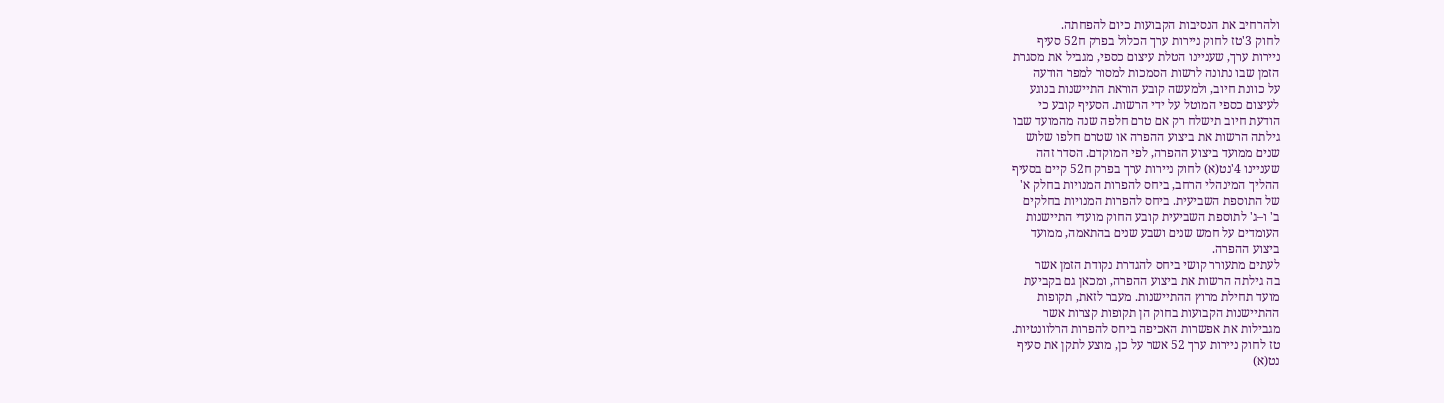ולהרחיב את הנסיבות הקבועות כיום להפחתה.
לחוק 3'טז לחוק ניירות ערך הכלול בפרק ח52 סעיף
ניירות ערך, שעניינו הטלת עיצום כספי, מגביל את מסגרת
הזמן שבו נתונה לרשות הסמכות למסור למפר הודעה
על כוונת חיוב, ולמעשה קובע הוראת התיישנות בנוגע
לעיצום כספי המוטל על ידי הרשות. הסעיף קובע כי
הודעת חיוב תישלח רק אם טרם חלפה שנה מהמועד שבו
גילתה הרשות את ביצוע ההפרה או שטרם חלפו שלוש
שנים ממועד ביצוע ההפרה, לפי המוקדם. הסדר זהה
שעניינו 4'נט(א) לחוק ניירות ערך בפרק ח52 קיים בסעיף
ההליך המינהלי הרחב, ביחס להפרות המנויות בחלק א'
של התוספת השביעית. ביחס להפרות המנויות בחלקים
ב' ו–ג' לתוספת השביעית קובע החוק מועדי התיישנות
העומדים על חמש שנים ושבע שנים בהתאמה, ממועד
ביצוע ההפרה.
לעתים מתעורר קושי ביחס להגדרת נקודת הזמן אשר
בה גילתה הרשות את ביצוע ההפרה, ומכאן גם בקביעת
מועד תחילת מרוץ ההתיישנות. מעבר לזאת, תקופות
ההתיישנות הקבועות בחוק הן תקופות קצרות אשר
מגבילות את אפשרות האכיפה ביחס להפרות הרלוונטיות.
טז לחוק ניירות ערך 52 אשר על כן, מוצע לתקן את סעיף
נט(א)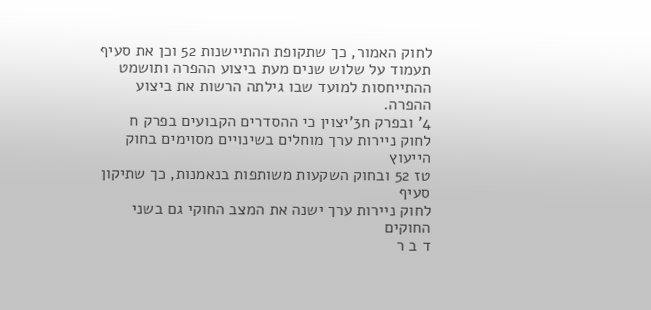לחוק האמור, כך שתקופת ההתיישנות 52 וכן את סעיף
תעמוד על שלוש שנים מעת ביצוע ההפרה ותושמט
ההתייחסות למועד שבו גילתה הרשות את ביצוע ההפרה.
4' ובפרק ח3'יצוין כי ההסדרים הקבועים בפרק ח
לחוק ניירות ערך מוחלים בשינויים מסוימים בחוק הייעוץ
טז 52 ובחוק השקעות משותפות בנאמנות, כך שתיקון סעיף
לחוק ניירות ערך ישנה את המצב החוקי גם בשני החוקים
ד ב ר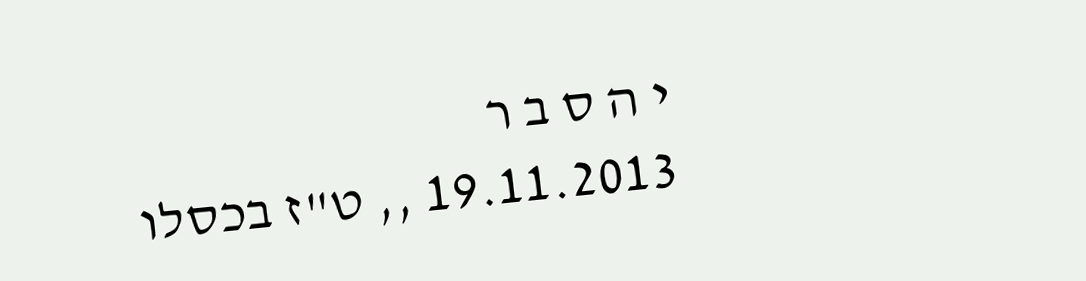י ה ס ב ר
19.11.2013 ,, ט"ז בכסלו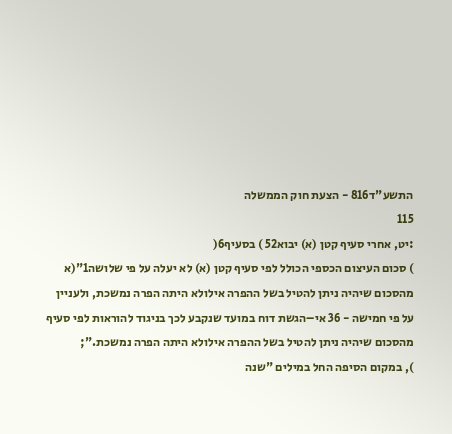התשע"ד816 - הצעת חוק הממשלה
115
:יט, אחרי סעיף קטן (א) יבוא52 ) בסעיף6(
) סכום העיצום הכספי הכולל לפי סעיף קטן (א) לא יעלה על פי שלושה1"(א
מהסכום שיהיה ניתן להטיל בשל ההפרה אילולא היתה הפרה נמשכת, ולעניין
על פי חמישה - 36 אי–הגשת דוח במועד שנקבע לכך בניגוד להוראות לפי סעיף
מהסכום שיהיה ניתן להטיל בשל ההפרה אילולא היתה הפרה נמשכת.";
), במקום הסיפה החל במילים "שנה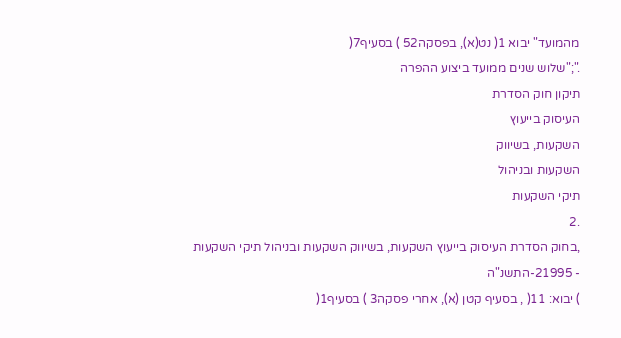מהמועד" יבוא 1( נט(א), בפסקה52 ) בסעיף7(
.";"שלוש שנים ממועד ביצוע ההפרה
תיקון חוק הסדרת
העיסוק בייעוץ
השקעות, בשיווק
השקעות ובניהול
תיקי השקעות
.2
,בחוק הסדרת העיסוק בייעוץ השקעות, בשיווק השקעות ובניהול תיקי השקעות
- 21995-התשנ"ה
) יבוא: 11( , בסעיף קטן (א), אחרי פסקה3 ) בסעיף1(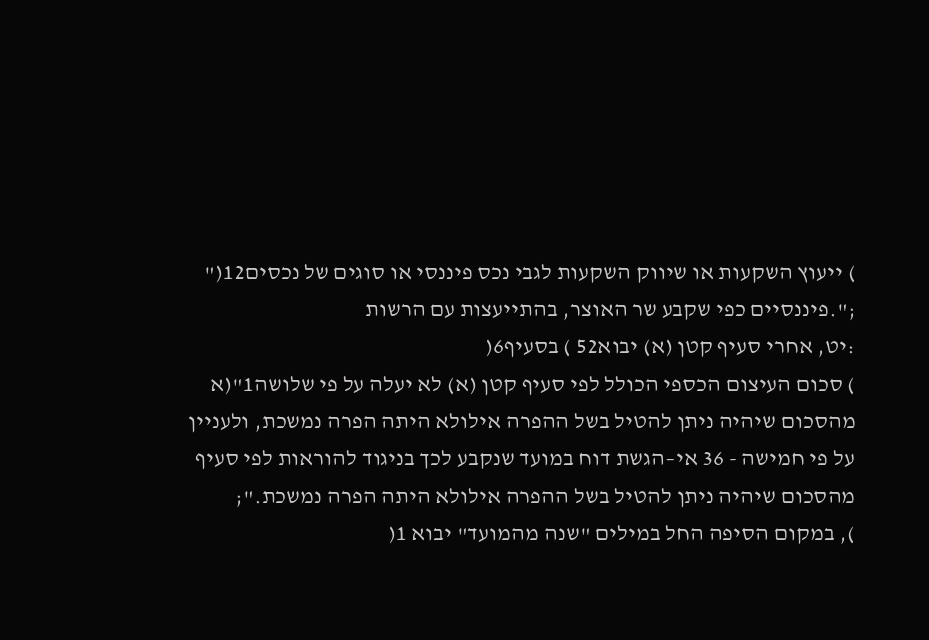) ייעוץ השקעות או שיווק השקעות לגבי נכס פיננסי או סוגים של נכסים12("
;".פיננסיים כפי שקבע שר האוצר, בהתייעצות עם הרשות
:יט, אחרי סעיף קטן (א) יבוא52 ) בסעיף6(
) סכום העיצום הכספי הכולל לפי סעיף קטן (א) לא יעלה על פי שלושה1"(א
מהסכום שיהיה ניתן להטיל בשל ההפרה אילולא היתה הפרה נמשכת, ולעניין
על פי חמישה - 36 אי–הגשת דוח במועד שנקבע לכך בניגוד להוראות לפי סעיף
מהסכום שיהיה ניתן להטיל בשל ההפרה אילולא היתה הפרה נמשכת.";
), במקום הסיפה החל במילים "שנה מהמועד" יבוא 1(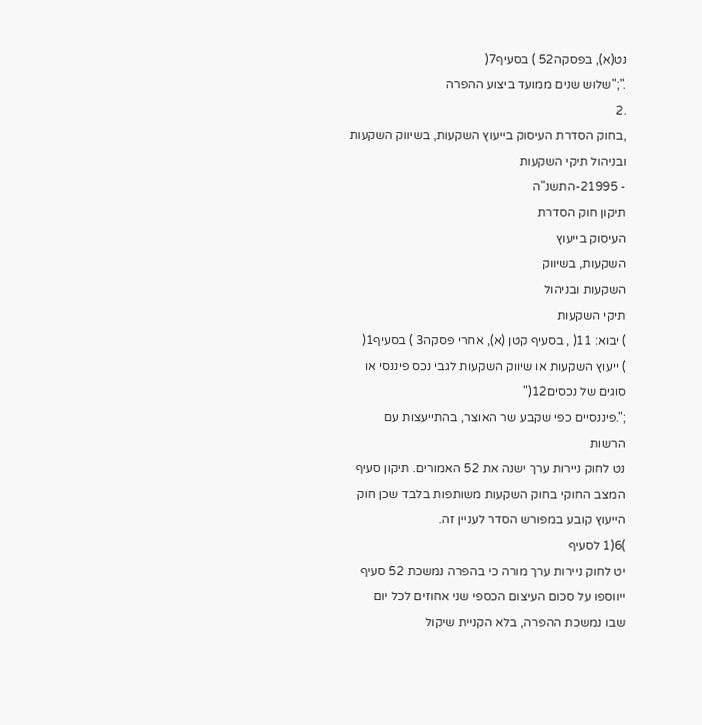נט(א), בפסקה52 ) בסעיף7(
.";"שלוש שנים ממועד ביצוע ההפרה
.2
,בחוק הסדרת העיסוק בייעוץ השקעות, בשיווק השקעות ובניהול תיקי השקעות
- 21995-התשנ"ה
תיקון חוק הסדרת
העיסוק בייעוץ
השקעות, בשיווק
השקעות ובניהול
תיקי השקעות
) יבוא: 11( , בסעיף קטן (א), אחרי פסקה3 ) בסעיף1(
) ייעוץ השקעות או שיווק השקעות לגבי נכס פיננסי או סוגים של נכסים12("
;".פיננסיים כפי שקבע שר האוצר, בהתייעצות עם הרשות
נט לחוק ניירות ערך ישנה את 52 האמורים. תיקון סעיף
המצב החוקי בחוק השקעות משותפות בלבד שכן חוק
הייעוץ קובע במפורש הסדר לעניין זה.
)6(1 לסעיף
יט לחוק ניירות ערך מורה כי בהפרה נמשכת 52 סעיף
ייווספו על סכום העיצום הכספי שני אחוזים לכל יום
שבו נמשכת ההפרה, בלא הקניית שיקול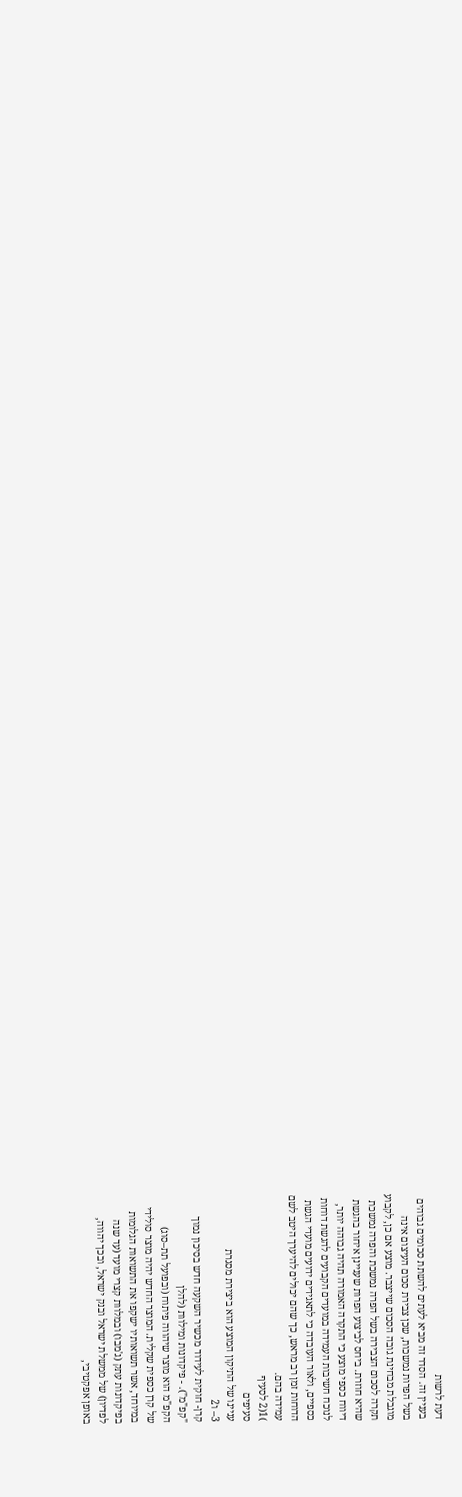דעת לרשות
בעניין זה. הסדר זה מביא לעתים להשתת סכומים גבוהים
בשל הפרות נמשכות, שכן צבירת סכום העיצום אינה
מוגבלת מבחינת גובה הסכום שייצבר. מוצע אם כן, לקבוע
תקרה לסכום הצבירה בשל הפרה נמשכת והפרה נמשכת
שהיא חוזרת. ביחס לביצוע הפרות שעניינן איחור בהגשת
דיווח כספי מוצע כי התקרה האמורה תהיה גבוהה יותר,
לנוכח חשיבות העמידה במועדים הקבועים להגשת דוחות
כספיים, ולאור העובדה כי לתאגידים ידועים מועדי הגשת
הדוחות זמן רב מראש, כך שהם יכולים להיערך היטב לשם
עמידה בהם.
)1(2 לסעיף
סעיפים
עניינו של התיקון המוצע הוא ביצירת מסגרת
3– ו2
קרן- חוקית לעידוד מכשיר השקעה חדש בסיכון נמוך
"קפ"מ"). - פיקדונות ומילוות (להלן
הקפ"מ הוא מוצר שיהווה פיתוח (ובפועל תת–סוג)
של קרן כספית שקלית. המוצר החדש יהיה מוצר סולידי
במיוחד, אשר תשואותיו ישקפו את התשואות הגלומות
בפיקדונות עתק (ג'מבו) ובמלוות קצרי מועד (עד שנה
לפדיון) של ממשלת ישראל ובנק ישראל, ובכך יהווה,
באופן אפקטיבי,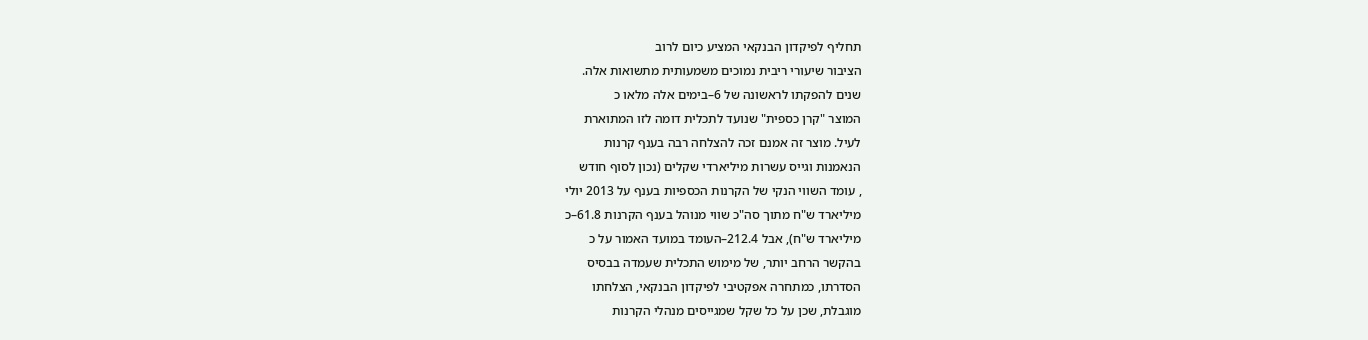תחליף לפיקדון הבנקאי המציע כיום לרוב
הציבור שיעורי ריבית נמוכים משמעותית מתשואות אלה.
שנים להפקתו לראשונה של 6–בימים אלה מלאו כ
המוצר "קרן כספית" שנועד לתכלית דומה לזו המתוארת
לעיל. מוצר זה אמנם זכה להצלחה רבה בענף קרנות
הנאמנות וגייס עשרות מיליארדי שקלים (נכון לסוף חודש
, עומד השווי הנקי של הקרנות הכספיות בענף על 2013 יולי
מיליארד ש"ח מתוך סה"כ שווי מנוהל בענף הקרנות 61.8–כ
מיליארד ש"ח), אבל 212.4–העומד במועד האמור על כ
בהקשר הרחב יותר, של מימוש התכלית שעמדה בבסיס
הסדרתו, כמתחרה אפקטיבי לפיקדון הבנקאי, הצלחתו
מוגבלת, שכן על כל שקל שמגייסים מנהלי הקרנות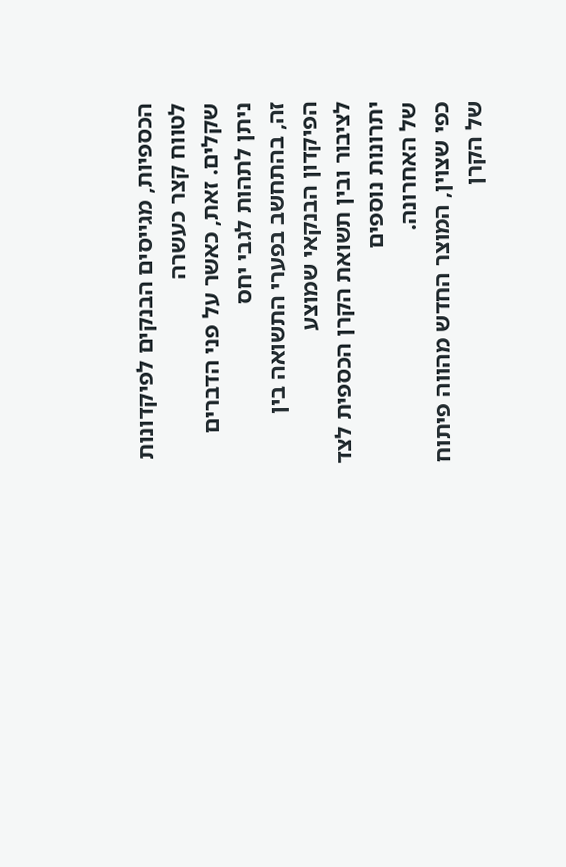הכספיות, מגייסים הבנקים לפיקדונות לטווח קצר כעשרה
שקלים. זאת, כאשר על פני הדברים ניתן לתהות לגבי יחס
זה, בהתחשב בפערי התשואה בין הפיקדון הבנקאי שמוצע
לציבור ובין תשואת הקרן הכספית לצד יתרונות נוספים
של האחרונה.
כפי שצוין, המוצר החדש מהווה פיתוח של הקרן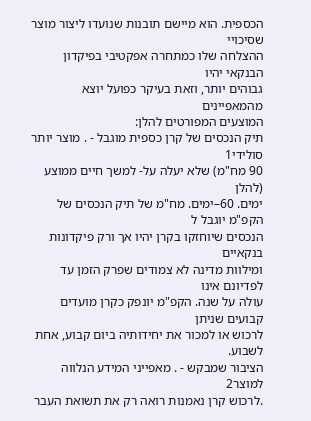הכספית. הוא מיישם תובנות שנועדו ליצור מוצר שסיכויי
ההצלחה שלו כמתחרה אפקטיבי בפיקדון הבנקאי יהיו
גבוהים יותר, וזאת בעיקר כפועל יוצא מהמאפיינים
המוצעים המפורטים להלן:
תיק הנכסים של קרן כספית מוגבל - . מוצר יותר סולידי1
90 מח"מ) שלא יעלה על- למשך חיים ממוצע (להלן
ימים. 60–ימים. מח"מ של תיק הנכסים של הקפ"מ יוגבל ל
הנכסים שיוחזקו בקרן יהיו אך ורק פיקדונות בנקאיים
ומילוות מדינה לא צמודים שפרק הזמן עד לפדיונם אינו
עולה על שנה. הקפ"מ יונפק כקרן מועדים קבועים שניתן
לרכוש או למכור את יחידותיה ביום קבוע, אחת לשבוע.
הציבור שמבקש - . מאפייני המידע הנלווה למוצר2
.לרכוש קרן נאמנות רואה רק את תשואת העבר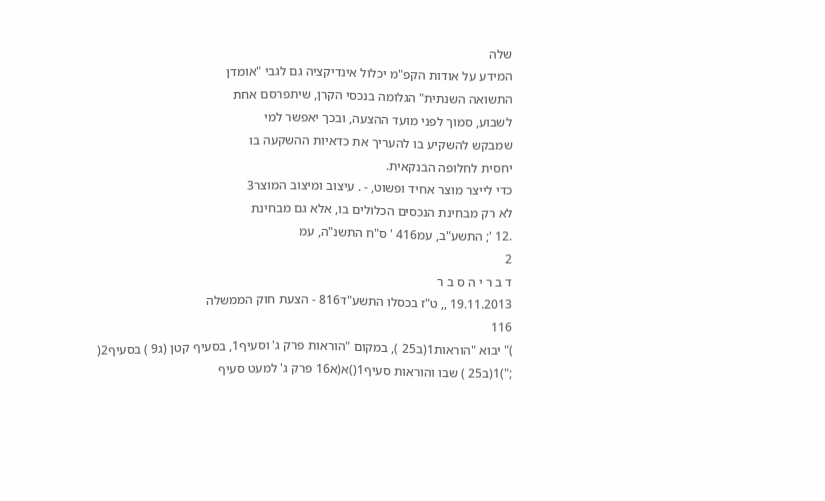שלה
המידע על אודות הקפ"מ יכלול אינדיקציה גם לגבי "אומדן
התשואה השנתית" הגלומה בנכסי הקרן, שיתפרסם אחת
לשבוע, סמוך לפני מועד ההצעה, ובכך יאפשר למי
שמבקש להשקיע בו להעריך את כדאיות ההשקעה בו
יחסית לחלופה הבנקאית.
כדי לייצר מוצר אחיד ופשוט, - . עיצוב ומיצוב המוצר3
לא רק מבחינת הנכסים הכלולים בו, אלא גם מבחינת
.12 '; התשע"ב, עמ416 ' ס"ח התשנ"ה, עמ
2
ד ב ר י ה ס ב ר
19.11.2013 ,, ט"ז בכסלו התשע"ד816 - הצעת חוק הממשלה
116
)" יבוא "הוראות1(ב25 ), במקום "הוראות פרק ג' וסעיף1, בסעיף קטן (ג9 ) בסעיף2(
;")1(ב25 ) שבו והוראות סעיף1()א(א16 פרק ג' למעט סעיף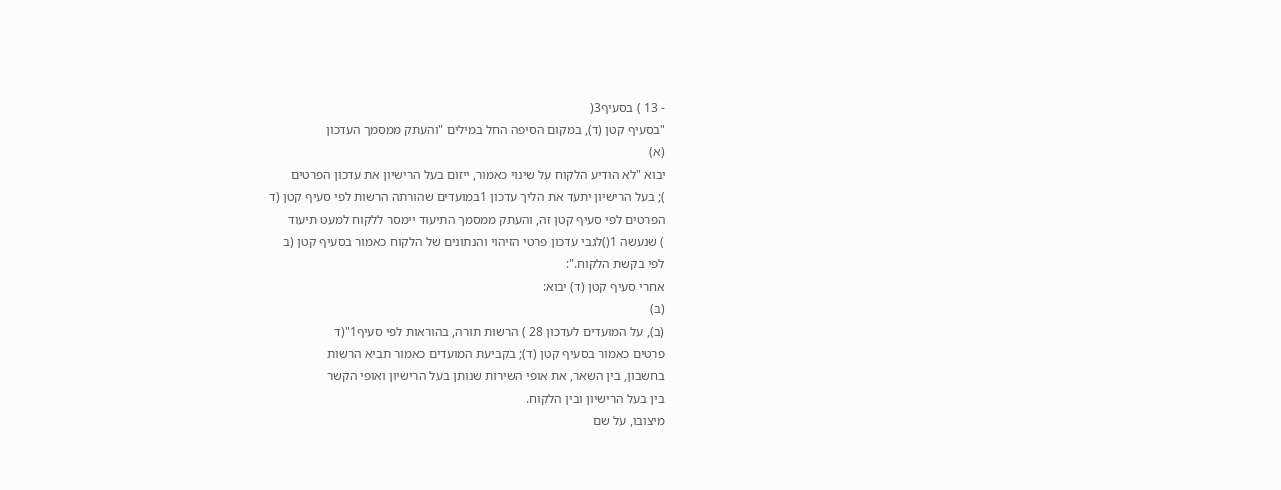- 13 ) בסעיף3(
"בסעיף קטן (ד), במקום הסיפה החל במילים "והעתק ממסמך העדכון
(א)
יבוא "לא הודיע הלקוח על שינוי כאמור, ייזום בעל הרישיון את עדכון הפרטים
); בעל הרישיון יתעד את הליך עדכון 1במועדים שהורתה הרשות לפי סעיף קטן (ד
הפרטים לפי סעיף קטן זה, והעתק ממסמך התיעוד יימסר ללקוח למעט תיעוד
) שנעשה 1()לגבי עדכון פרטי הזיהוי והנתונים של הלקוח כאמור בסעיף קטן (ב
לפי בקשת הלקוח.":
אחרי סעיף קטן (ד) יבוא:
(ב)
(ב), על המועדים לעדכון 28 ) הרשות תורה, בהוראות לפי סעיף1"(ד
פרטים כאמור בסעיף קטן (ד); בקביעת המועדים כאמור תביא הרשות
בחשבון, בין השאר, את אופי השירות שנותן בעל הרישיון ואופי הקשר
בין בעל הרישיון ובין הלקוח.
מיצובו, על שם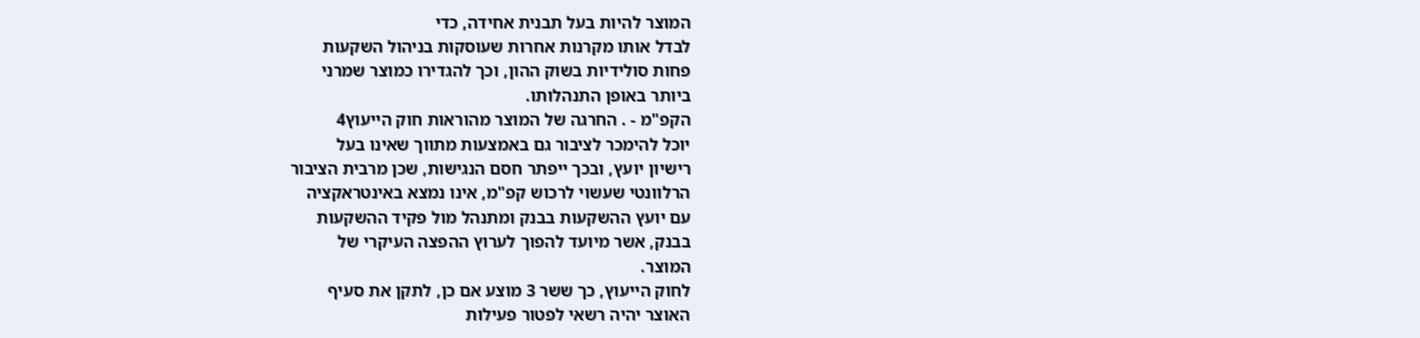המוצר להיות בעל תבנית אחידה, כדי
לבדל אותו מקרנות אחרות שעוסקות בניהול השקעות
פחות סולידיות בשוק ההון, וכך להגדירו כמוצר שמרני
ביותר באופן התנהלותו.
הקפ"מ - . החרגה של המוצר מהוראות חוק הייעוץ4
יוכל להימכר לציבור גם באמצעות מתווך שאינו בעל
רישיון יועץ, ובכך ייפתר חסם הנגישות, שכן מרבית הציבור
הרלוונטי שעשוי לרכוש קפ"מ, אינו נמצא באינטראקציה
עם יועץ ההשקעות בבנק ומתנהל מול פקיד ההשקעות
בבנק, אשר מיועד להפוך לערוץ ההפצה העיקרי של
המוצר.
לחוק הייעוץ, כך ששר 3 מוצע אם כן, לתקן את סעיף
האוצר יהיה רשאי לפטור פעילות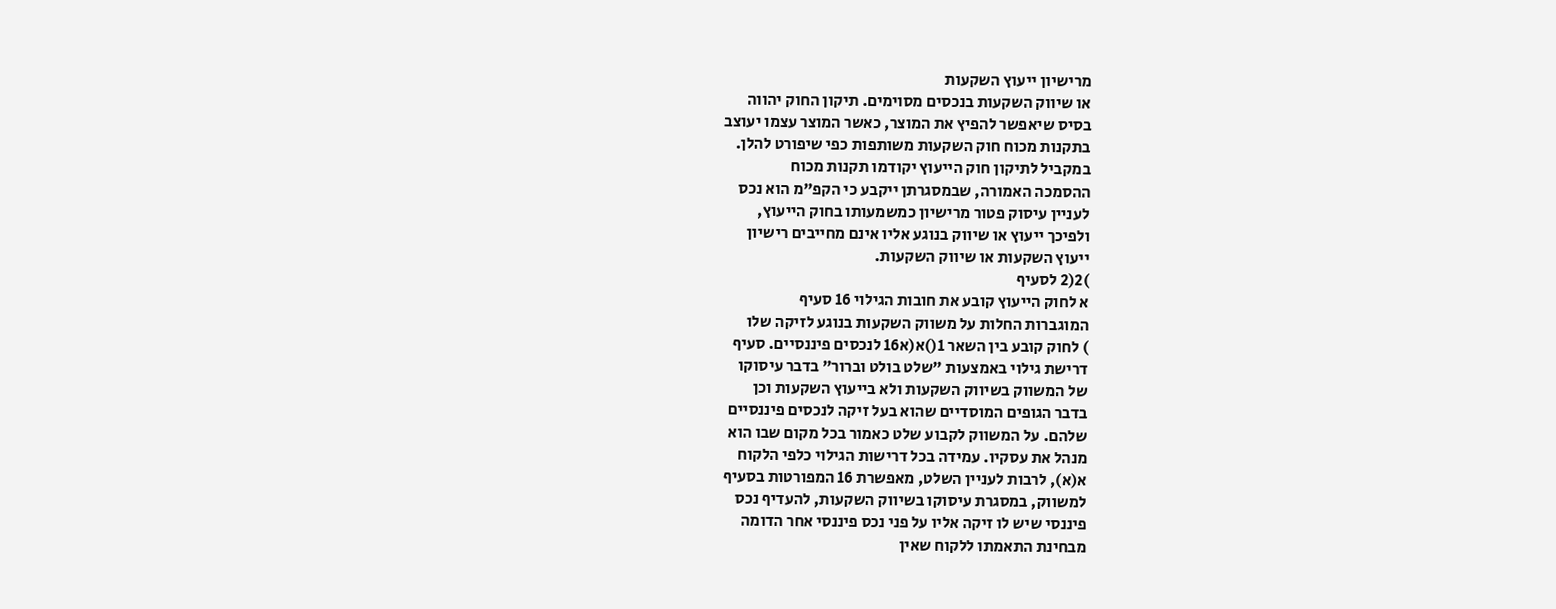מרישיון ייעוץ השקעות
או שיווק השקעות בנכסים מסוימים. תיקון החוק יהווה
בסיס שיאפשר להפיץ את המוצר, כאשר המוצר עצמו יעוצב
בתקנות מכוח חוק השקעות משותפות כפי שיפורט להלן.
במקביל לתיקון חוק הייעוץ יקודמו תקנות מכוח
ההסמכה האמורה, שבמסגרתן ייקבע כי הקפ"מ הוא נכס
לעניין עיסוק פטור מרישיון כמשמעותו בחוק הייעוץ,
ולפיכך ייעוץ או שיווק בנוגע אליו אינם מחייבים רישיון
ייעוץ השקעות או שיווק השקעות.
)2(2 לסעיף
א לחוק הייעוץ קובע את חובות הגילוי 16 סעיף
המוגברות החלות על משווק השקעות בנוגע לזיקה שלו
) לחוק קובע בין השאר 1()א(א16 לנכסים פיננסיים. סעיף
דרישת גילוי באמצעות "שלט בולט וברור" בדבר עיסוקו
של המשווק בשיווק השקעות ולא בייעוץ השקעות וכן
בדבר הגופים המוסדיים שהוא בעל זיקה לנכסים פיננסיים
שלהם. על המשווק לקבוע שלט כאמור בכל מקום שבו הוא
מנהל את עסקיו. עמידה בכל דרישות הגילוי כלפי הלקוח
א(א), לרבות לעניין השלט, מאפשרת 16 המפורטות בסעיף
למשווק, במסגרת עיסוקו בשיווק השקעות, להעדיף נכס
פיננסי שיש לו זיקה אליו על פני נכס פיננסי אחר הדומה
מבחינת התאמתו ללקוח שאין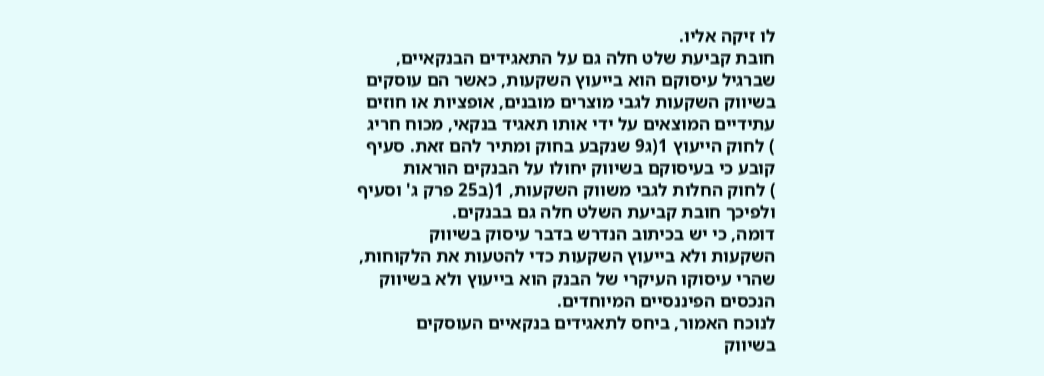לו זיקה אליו.
חובת קביעת שלט חלה גם על התאגידים הבנקאיים,
שברגיל עיסוקם הוא בייעוץ השקעות, כאשר הם עוסקים
בשיווק השקעות לגבי מוצרים מובנים, אופציות או חוזים
עתידיים המוצאים על ידי אותו תאגיד בנקאי, מכוח חריג
) לחוק הייעוץ 1(ג9 שנקבע בחוק ומתיר להם זאת. סעיף
קובע כי בעיסוקם בשיווק יחולו על הבנקים הוראות
) לחוק החלות לגבי משווק השקעות, 1(ב25 פרק ג' וסעיף
ולפיכך חובת קביעת השלט חלה גם בבנקים.
דומה, כי יש בכיתוב הנדרש בדבר עיסוק בשיווק
השקעות ולא בייעוץ השקעות כדי להטעות את הלקוחות,
שהרי עיסוקו העיקרי של הבנק הוא בייעוץ ולא בשיווק
הנכסים הפיננסיים המיוחדים.
לנוכח האמור, ביחס לתאגידים בנקאיים העוסקים
בשיווק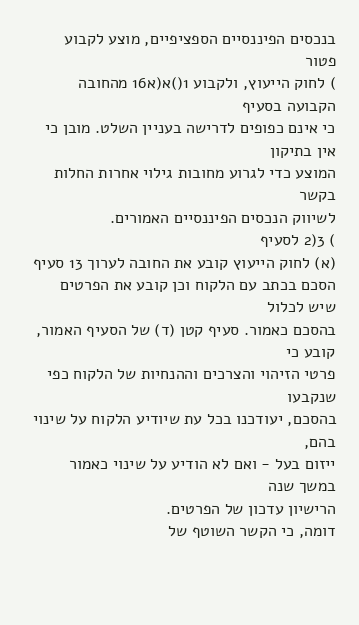בנכסים הפיננסיים הספציפיים, מוצע לקבוע פטור
) לחוק הייעוץ, ולקבוע 1()א(א16 מהחובה הקבועה בסעיף
כי אינם כפופים לדרישה בעניין השלט. מובן כי אין בתיקון
המוצע כדי לגרוע מחובות גילוי אחרות החלות בקשר
לשיווק הנכסים הפיננסיים האמורים.
) 3(2 לסעיף
(א) לחוק הייעוץ קובע את החובה לערוך 13 סעיף
הסכם בכתב עם הלקוח וכן קובע את הפרטים שיש לכלול
בהסכם כאמור. סעיף קטן (ד) של הסעיף האמור, קובע כי
פרטי הזיהוי והצרכים וההנחיות של הלקוח כפי שנקבעו
בהסכם, יעודכנו בכל עת שיודיע הלקוח על שינוי בהם,
ייזום בעל - ואם לא הודיע על שינוי כאמור במשך שנה
הרישיון עדכון של הפרטים.
דומה, כי הקשר השוטף של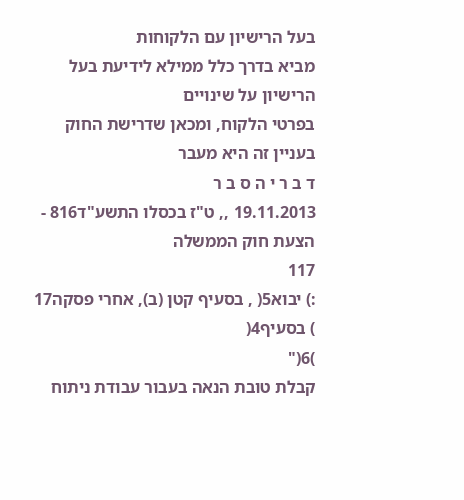בעל הרישיון עם הלקוחות
מביא בדרך כלל ממילא לידיעת בעל הרישיון על שינויים
בפרטי הלקוח, ומכאן שדרישת החוק בעניין זה היא מעבר
ד ב ר י ה ס ב ר
19.11.2013 ,, ט"ז בכסלו התשע"ד816 - הצעת חוק הממשלה
117
:) יבוא5( , בסעיף קטן (ב), אחרי פסקה17 ) בסעיף4(
)6("
קבלת טובת הנאה בעבור עבודת ניתוח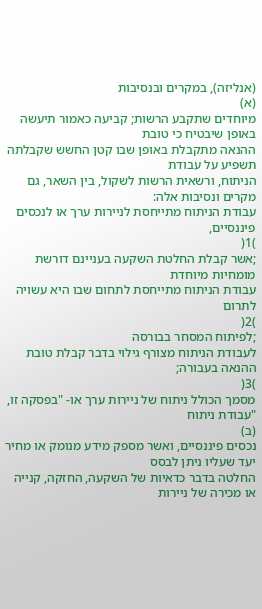(אנליזה), במקרים ובנסיבות
(א)
מיוחדים שתקבע הרשות; קביעה כאמור תיעשה באופן שיבטיח כי טובת
ההנאה מתקבלת באופן שבו קטן החשש שקבלתה תשפיע על עבודת
הניתוח, ורשאית הרשות לשקול, בין השאר, גם מקרים ונסיבות אלה:
עבודת הניתוח מתייחסת לניירות ערך או לנכסים פיננסיים,
)1(
;אשר קבלת החלטת השקעה בעניינם דורשת מומחיות מיוחדת
עבודת הניתוח מתייחסת לתחום שבו היא עשויה לתרום
)2(
;לפיתוח המסחר בבורסה
לעבודת הניתוח מצורף גילוי בדבר קבלת טובת ההנאה בעבורה;
)3(
מסמך הכולל ניתוח של ניירות ערך או- "בפסקה זו, "עבודת ניתוח
(ב)
נכסים פיננסיים, ואשר מספק מידע מנומק או מחיר יעד שעליו ניתן לבסס
החלטה בדבר כדאיות של השקעה, החזקה, קנייה או מכירה של ניירות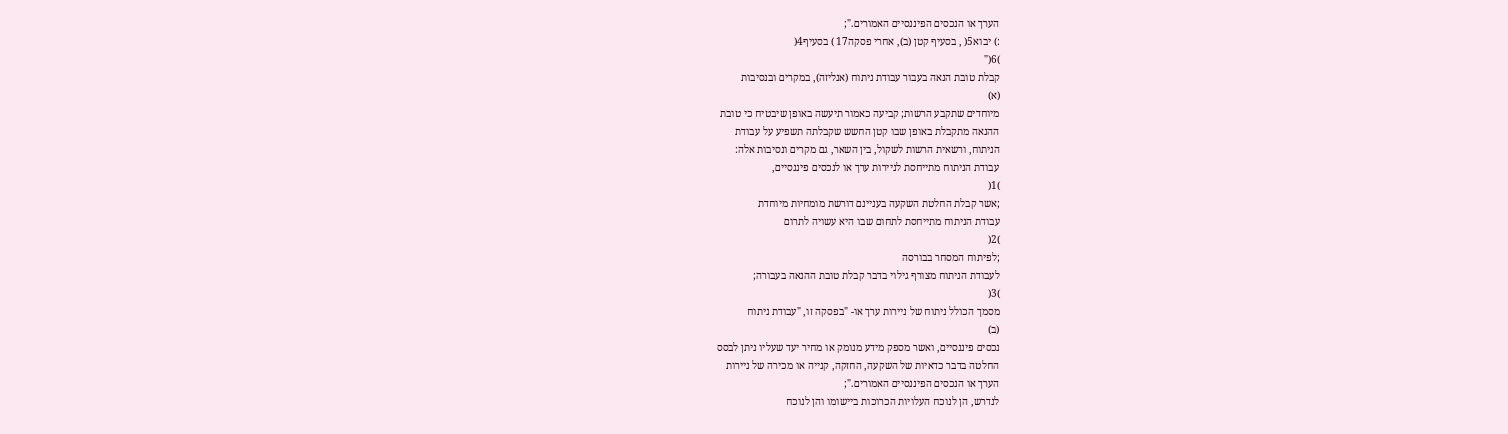הערך או הנכסים הפיננסיים האמורים.";
:) יבוא5( , בסעיף קטן (ב), אחרי פסקה17 ) בסעיף4(
)6("
קבלת טובת הנאה בעבור עבודת ניתוח (אנליזה), במקרים ובנסיבות
(א)
מיוחדים שתקבע הרשות; קביעה כאמור תיעשה באופן שיבטיח כי טובת
ההנאה מתקבלת באופן שבו קטן החשש שקבלתה תשפיע על עבודת
הניתוח, ורשאית הרשות לשקול, בין השאר, גם מקרים ונסיבות אלה:
עבודת הניתוח מתייחסת לניירות ערך או לנכסים פיננסיים,
)1(
;אשר קבלת החלטת השקעה בעניינם דורשת מומחיות מיוחדת
עבודת הניתוח מתייחסת לתחום שבו היא עשויה לתרום
)2(
;לפיתוח המסחר בבורסה
לעבודת הניתוח מצורף גילוי בדבר קבלת טובת ההנאה בעבורה;
)3(
מסמך הכולל ניתוח של ניירות ערך או- "בפסקה זו, "עבודת ניתוח
(ב)
נכסים פיננסיים, ואשר מספק מידע מנומק או מחיר יעד שעליו ניתן לבסס
החלטה בדבר כדאיות של השקעה, החזקה, קנייה או מכירה של ניירות
הערך או הנכסים הפיננסיים האמורים.";
לנדרש, הן לנוכח העלויות הכרוכות ביישומו והן לנוכח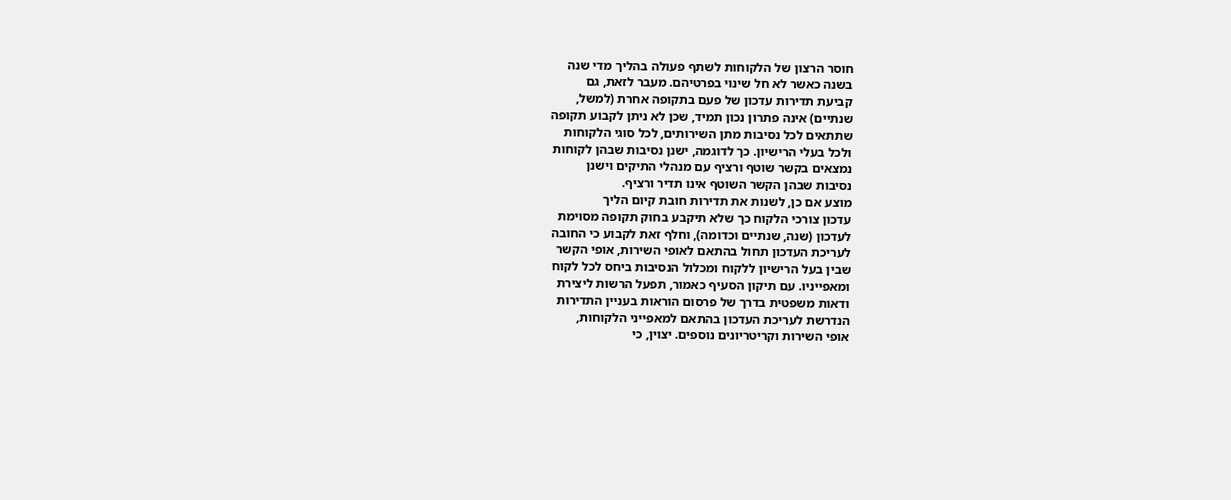חוסר הרצון של הלקוחות לשתף פעולה בהליך מדי שנה
בשנה כאשר לא חל שינוי בפרטיהם. מעבר לזאת, גם
קביעת תדירות עדכון של פעם בתקופה אחרת (למשל,
שנתיים) אינה פתרון נכון תמיד, שכן לא ניתן לקבוע תקופה
שתתאים לכל נסיבות מתן השירותים, לכל סוגי הלקוחות
ולכל בעלי הרישיון. כך לדוגמה, ישנן נסיבות שבהן לקוחות
נמצאים בקשר שוטף ורציף עם מנהלי התיקים וישנן
נסיבות שבהן הקשר השוטף אינו תדיר ורציף.
מוצע אם כן, לשנות את תדירות חובת קיום הליך
עדכון צורכי הלקוח כך שלא תיקבע בחוק תקופה מסוימת
לעדכון (שנה, שנתיים וכדומה), וחלף זאת לקבוע כי החובה
לעריכת העדכון תחול בהתאם לאופי השירות, אופי הקשר
שבין בעל הרישיון ללקוח ומכלול הנסיבות ביחס לכל לקוח
ומאפייניו. עם תיקון הסעיף כאמור, תפעל הרשות ליצירת
ודאות משפטית בדרך של פרסום הוראות בעניין התדירות
הנדרשת לעריכת העדכון בהתאם למאפייני הלקוחות,
אופי השירות וקריטריונים נוספים. יצוין, כי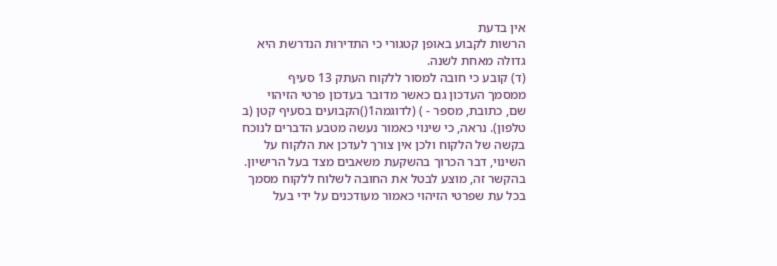אין בדעת
הרשות לקבוע באופן קטגורי כי התדירות הנדרשת היא
גדולה מאחת לשנה.
(ד) קובע כי חובה למסור ללקוח העתק 13 סעיף
ממסמך העדכון גם כאשר מדובר בעדכון פרטי הזיהוי
שם, כתובת, מספר - ) (לדוגמה1()הקבועים בסעיף קטן (ב
טלפון). נראה, כי שינוי כאמור נעשה מטבע הדברים לנוכח
בקשה של הלקוח ולכן אין צורך לעדכן את הלקוח על
השינוי, דבר הכרוך בהשקעת משאבים מצד בעל הרישיון.
בהקשר זה, מוצע לבטל את החובה לשלוח ללקוח מסמך
בכל עת שפרטי הזיהוי כאמור מעודכנים על ידי בעל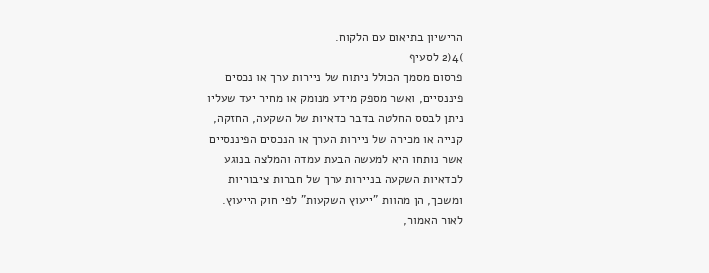הרישיון בתיאום עם הלקוח.
)4(2 לסעיף
פרסום מסמך הכולל ניתוח של ניירות ערך או נכסים
פיננסיים, ואשר מספק מידע מנומק או מחיר יעד שעליו
ניתן לבסס החלטה בדבר כדאיות של השקעה, החזקה,
קנייה או מכירה של ניירות הערך או הנכסים הפיננסיים
אשר נותחו היא למעשה הבעת עמדה והמלצה בנוגע
לכדאיות השקעה בניירות ערך של חברות ציבוריות
ומשכך, הן מהוות "ייעוץ השקעות" לפי חוק הייעוץ.
לאור האמור,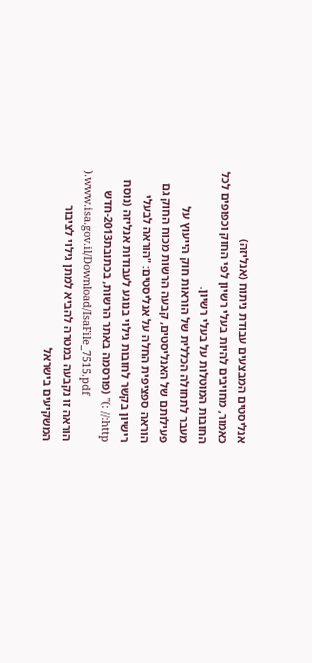אנליסטים המבצעים עבודת ניתוח (אנליזה)
כאמור, מחויבים להיות בעלי רשיון לפי החוק וכפופים לכל
החובות המוטלות על בעלי רשיון.
מעבר לתחולה הכללית של הוראות חוק הייעוץ על
פעילותם של האנליסטים, קבעה הרשות מכוח החוק גם
הוראה ספציפית החלה על אנליסטים: "הוראה לבעלי
רישיון בקשר לחובות גילוי בנוגע לעבודות אנליזה (נוסח
http:// :)" (פורסמה באתר הרשות, בכתובת2013-חדש
).www.isa.gov.il/Download/IsaFile_7515.pdf
הוראה זו נקבעה במטרה להביא למתן גילוי לציבור
המשקיעים בישראל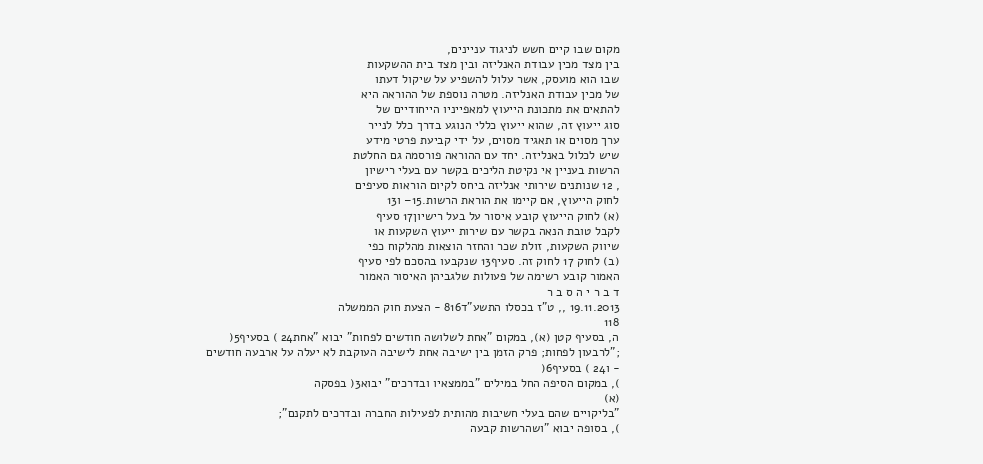מקום שבו קיים חשש לניגוד עניינים,
בין מצד מכין עבודת האנליזה ובין מצד בית ההשקעות
שבו הוא מועסק, אשר עלול להשפיע על שיקול דעתו
של מכין עבודת האנליזה. מטרה נוספת של ההוראה היא
להתאים את מתכונת הייעוץ למאפייניו הייחודיים של
סוג ייעוץ זה, שהוא ייעוץ כללי הנוגע בדרך כלל לנייר
ערך מסוים או תאגיד מסוים, על ידי קביעת פרטי מידע
שיש לכלול באנליזה. יחד עם ההוראה פורסמה גם החלטת
הרשות בעניין אי נקיטת הליכים בקשר עם בעלי רישיון
, 12 שנותנים שירותי אנליזה ביחס לקיום הוראות סעיפים
לחוק הייעוץ, אם קיימו את הוראת הרשות.15– ו13
(א) לחוק הייעוץ קובע איסור על בעל רישיון17 סעיף
לקבל טובת הנאה בקשר עם שירות ייעוץ השקעות או
שיווק השקעות, זולת שכר והחזר הוצאות מהלקוח כפי
(ב) לחוק 17 לחוק זה. סעיף13 שנקבעו בהסכם לפי סעיף
האמור קובע רשימה של פעולות שלגביהן האיסור האמור
ד ב ר י ה ס ב ר
19.11.2013 ,, ט"ז בכסלו התשע"ד816 - הצעת חוק הממשלה
118
ה, בסעיף קטן (א), במקום "אחת לשלושה חודשים לפחות" יבוא "אחת24 ) בסעיף5(
;"לרבעון לפחות; פרק הזמן בין ישיבה אחת לישיבה העוקבת לא יעלה על ארבעה חודשים
- ו24 ) בסעיף6(
), במקום הסיפה החל במילים "בממצאיו ובדרכים" יבוא3( בפסקה
(א)
"בליקויים שהם בעלי חשיבות מהותית לפעילות החברה ובדרכים לתקנם";
), בסופה יבוא "ושהרשות קבעה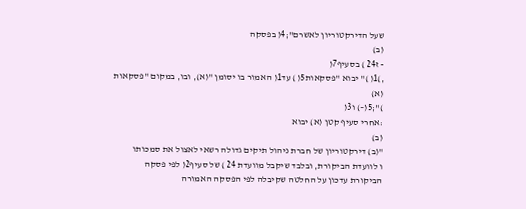שעל הדירקטוריון לאשרם";4( בפסקה
(ב)
- ז24 ) בסעיף7(
,)1( )" יבוא "פסקאות5( ) עד1( האמור בו יסומן "(א), ובו, במקום "פסקאות
(א)
)";5(–) ו3(
:אחרי סעיף קטן (א) יבוא
(ב)
"(ב) דירקטוריון של חברת ניהול תיקים גדולה רשאי לאצול את סמכותו
ו לוועדת הביקורת, ובלבד שיקבל מוועדת 24 ) של סעיף2( לפי פסקה
הביקורת עדכון על החלטה שקיבלה לפי הפסקה האמורה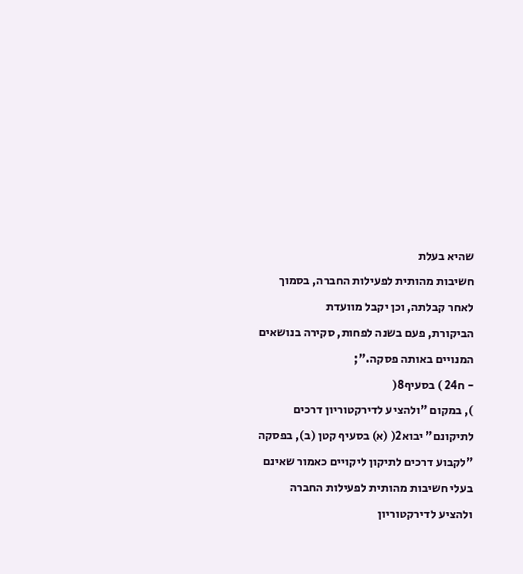שהיא בעלת
חשיבות מהותית לפעילות החברה, בסמוך לאחר קבלתה, וכן יקבל מוועדת
הביקורת, פעם בשנה לפחות, סקירה בנושאים המנויים באותה פסקה.";
- ח24 ) בסעיף8(
), במקום "ולהציע לדירקטוריון דרכים לתיקונם" יבוא2( (א) בסעיף קטן (ב), בפסקה
"לקבוע דרכים לתיקון ליקויים כאמור שאינם בעלי חשיבות מהותית לפעילות החברה
ולהציע לדירקטוריון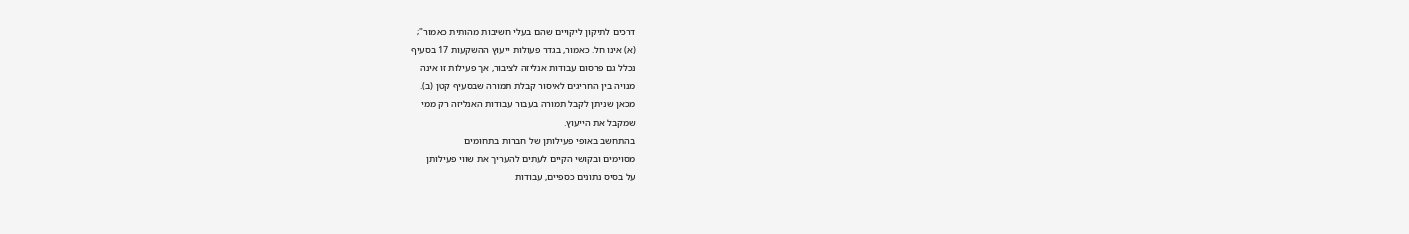דרכים לתיקון ליקויים שהם בעלי חשיבות מהותית כאמור";
(א) אינו חל. כאמור, בגדר פעולות ייעוץ ההשקעות 17 בסעיף
נכלל גם פרסום עבודות אנליזה לציבור, אך פעילות זו אינה
מנויה בין החריגים לאיסור קבלת תמורה שבסעיף קטן (ב).
מכאן שניתן לקבל תמורה בעבור עבודות האנליזה רק ממי
שמקבל את הייעוץ.
בהתחשב באופי פעילותן של חברות בתחומים
מסוימים ובקושי הקיים לעתים להעריך את שווי פעילותן
על בסיס נתונים כספיים, עבודות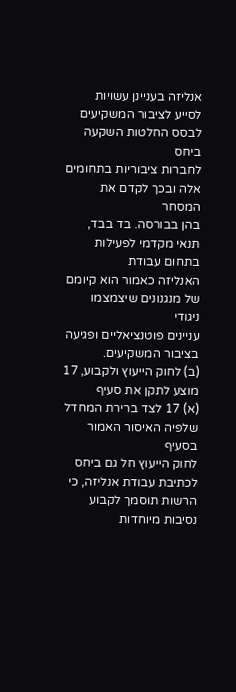אנליזה בעניינן עשויות
לסייע לציבור המשקיעים לבסס החלטות השקעה ביחס
לחברות ציבוריות בתחומים אלה ובכך לקדם את המסחר
בהן בבורסה. בד בבד, תנאי מקדמי לפעילות בתחום עבודת
האנליזה כאמור הוא קיומם של מנגנונים שיצמצמו ניגודי
עניינים פוטנציאליים ופגיעה בציבור המשקיעים.
(ב) לחוק הייעוץ ולקבוע, 17 מוצע לתקן את סעיף
(א) 17 לצד ברירת המחדל שלפיה האיסור האמור בסעיף
לחוק הייעוץ חל גם ביחס לכתיבת עבודת אנליזה, כי
הרשות תוסמך לקבוע נסיבות מיוחדות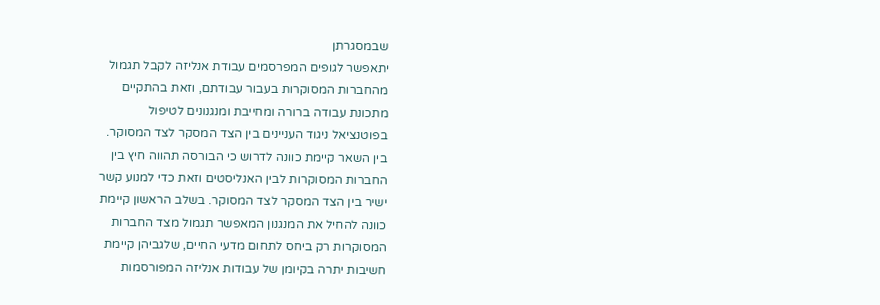שבמסגרתן
יתאפשר לגופים המפרסמים עבודת אנליזה לקבל תגמול
מהחברות המסוקרות בעבור עבודתם, וזאת בהתקיים
מתכונת עבודה ברורה ומחייבת ומנגנונים לטיפול
בפוטנציאל ניגוד העניינים בין הצד המסקר לצד המסוקר.
בין השאר קיימת כוונה לדרוש כי הבורסה תהווה חיץ בין
החברות המסוקרות לבין האנליסטים וזאת כדי למנוע קשר
ישיר בין הצד המסקר לצד המסוקר. בשלב הראשון קיימת
כוונה להחיל את המנגנון המאפשר תגמול מצד החברות
המסוקרות רק ביחס לתחום מדעי החיים, שלגביהן קיימת
חשיבות יתרה בקיומן של עבודות אנליזה המפורסמות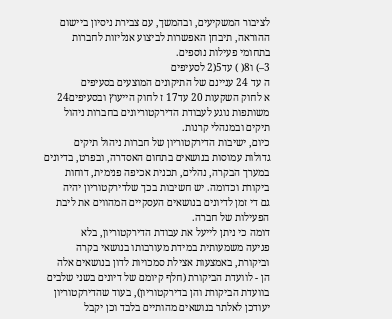לציבור המשקיעים, ובהמשך, עם צבירת ניסיון ביישום
ההוראה, תיבחן האפשרות לביצוע אנליזות לחברות
בתחומי פעילות נוספים.
3–) ו8( ) עד5(2 לסעיפים
ה עד 24 עניינם של התיקונים המוצעים בסעיפים
א לחוק השקעות 20 עד17 ז לחוק הייעוץ ובסעיפים24
משותפות נוגע לעבודת הדירקטוריונים בחברות ניהול
תיקים ובמנהלי קרנות.
כיום, ישיבות הדירקטוריון של חברות ניהול תיקים
גדולות עמוסות בנושאים בתחום האסדרה, ובפרט, בדיונים
במערך הבקרה, נהלים, תכנית אכיפה פנימית, דוחות
ביקורת וכדומה. יש חשיבות בכך שלדירקטוריון יהיה
גם די זמן לדיונים בנושאים העסקיים המהווים את ליבת
הפעילות של חברה.
דומה כי ניתן לייעל את עבודת הדירקטוריון, בלא
פגיעה משמעותית במידת מעורבותו בנושאי בקרה
וביקורת, באמצעות אצילת סמכויות לדון בנושאים אלה
הן - לוועדת הביקורת (חלף קיומם של דיונים בשני שלבים
בוועדת הביקורת והן בדירקטוריון), בעוד שהדירקטוריון
יעודכן לאלתר בנושאים מהותיים בלבד וכן יקבל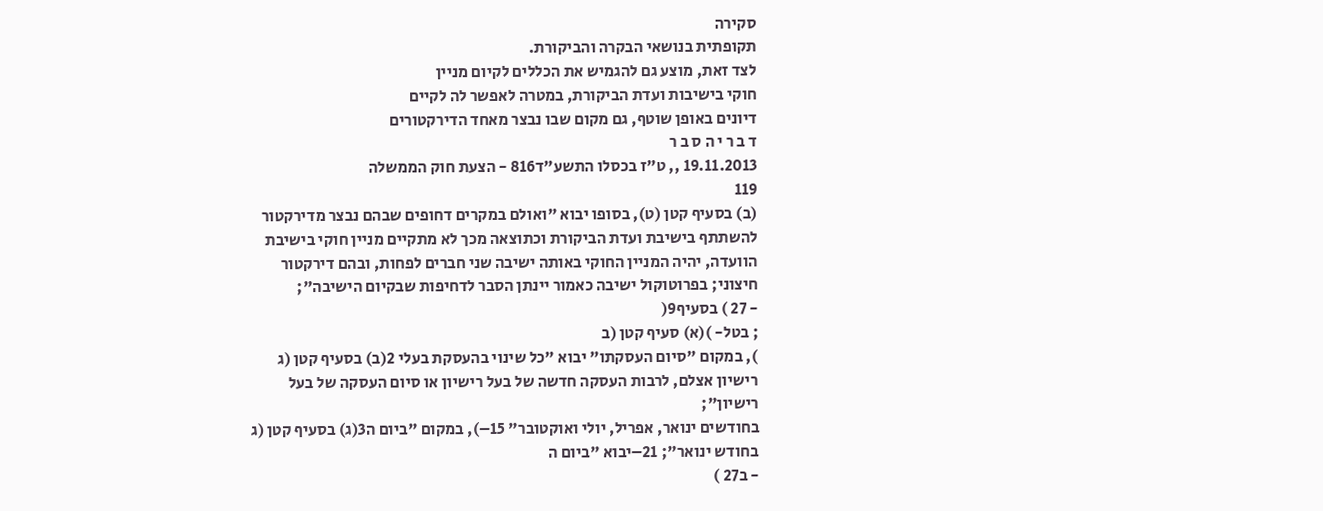סקירה
תקופתית בנושאי הבקרה והביקורת.
לצד זאת, מוצע גם להגמיש את הכללים לקיום מניין
חוקי בישיבות ועדת הביקורת, במטרה לאפשר לה לקיים
דיונים באופן שוטף, גם מקום שבו נבצר מאחד הדירקטורים
ד ב ר י ה ס ב ר
19.11.2013 ,, ט"ז בכסלו התשע"ד816 - הצעת חוק הממשלה
119
(ב) בסעיף קטן (ט), בסופו יבוא "ואולם במקרים דחופים שבהם נבצר מדירקטור
להשתתף בישיבת ועדת הביקורת וכתוצאה מכך לא מתקיים מניין חוקי בישיבת
הוועדה, יהיה המניין החוקי באותה ישיבה שני חברים לפחות, ובהם דירקטור
חיצוני; בפרוטוקול ישיבה כאמור יינתן הסבר לדחיפות שבקיום הישיבה";
- 27 ) בסעיף9(
; בטל- )(א) סעיף קטן (ב
), במקום "סיום העסקתו" יבוא "כל שינוי בהעסקת בעלי 2(ב) בסעיף קטן (ג
רישיון אצלם, לרבות העסקה חדשה של בעל רישיון או סיום העסקה של בעל
רישיון";
בחודשים ינואר, אפריל, יולי ואוקטובר" 15–), במקום "ביום ה3(ג) בסעיף קטן (ג
בחודש ינואר"; 21–יבוא "ביום ה
- ב27 )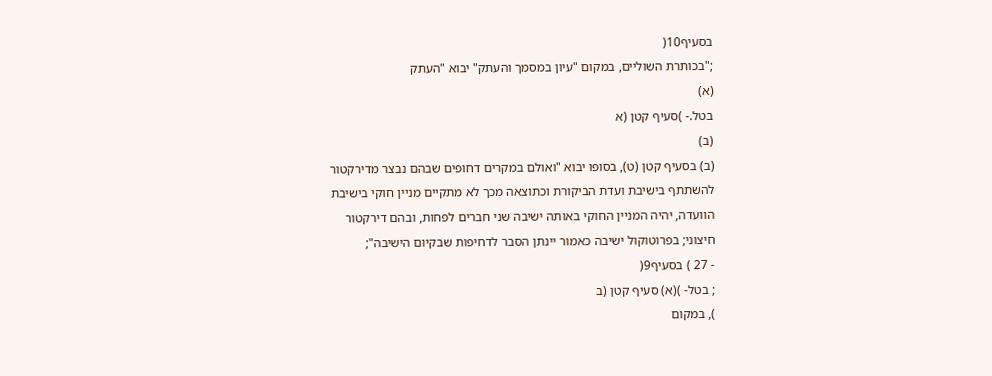בסעיף10(
;"בכותרת השוליים, במקום "עיון במסמך והעתק" יבוא "העתק
(א)
בטל.- )סעיף קטן (א
(ב)
(ב) בסעיף קטן (ט), בסופו יבוא "ואולם במקרים דחופים שבהם נבצר מדירקטור
להשתתף בישיבת ועדת הביקורת וכתוצאה מכך לא מתקיים מניין חוקי בישיבת
הוועדה, יהיה המניין החוקי באותה ישיבה שני חברים לפחות, ובהם דירקטור
חיצוני; בפרוטוקול ישיבה כאמור יינתן הסבר לדחיפות שבקיום הישיבה";
- 27 ) בסעיף9(
; בטל- )(א) סעיף קטן (ב
), במקום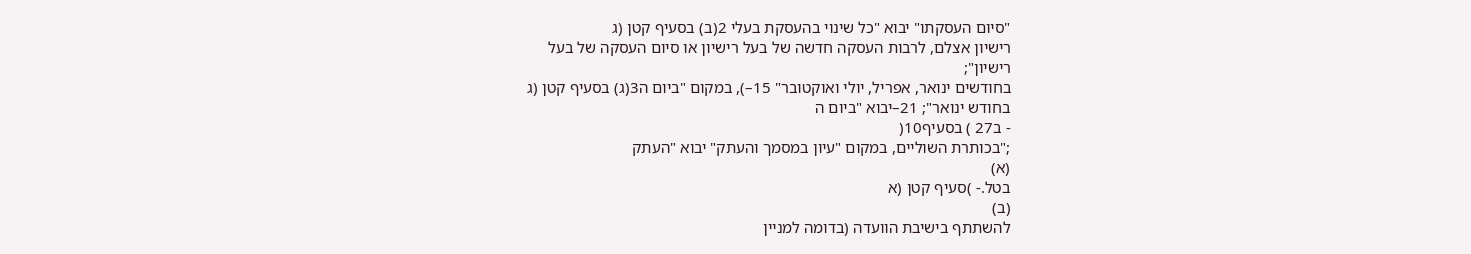"סיום העסקתו" יבוא "כל שינוי בהעסקת בעלי 2(ב) בסעיף קטן (ג
רישיון אצלם, לרבות העסקה חדשה של בעל רישיון או סיום העסקה של בעל
רישיון";
בחודשים ינואר, אפריל, יולי ואוקטובר" 15–), במקום "ביום ה3(ג) בסעיף קטן (ג
בחודש ינואר"; 21–יבוא "ביום ה
- ב27 ) בסעיף10(
;"בכותרת השוליים, במקום "עיון במסמך והעתק" יבוא "העתק
(א)
בטל.- )סעיף קטן (א
(ב)
להשתתף בישיבת הוועדה (בדומה למניין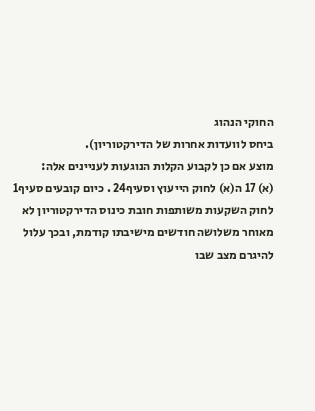החוקי הנהוג
ביחס לוועדות אחרות של הדירקטוריון).
מוצע אם כן לקבוע הקלות הנוגעות לעניינים אלה:
(א) 17 ה(א) לחוק הייעוץ וסעיף24 . כיום קובעים סעיף1
לחוק השקעות משותפות חובת כינוס הדירקטוריון לא
מאוחר משלושה חודשים מישיבתו קודמת, ובכך עלול
להיגרם מצב שבו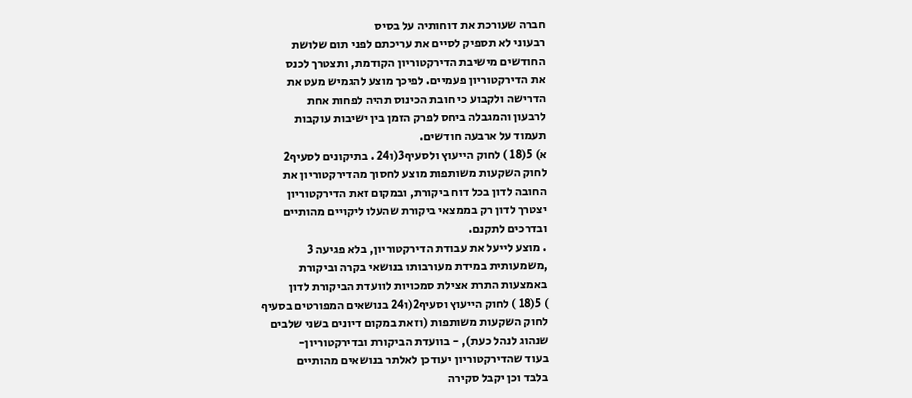חברה שעורכת את דוחותיה על בסיס
רבעוני לא תספיק לסיים את עריכתם לפני תום שלושת
החודשים מישיבת הדירקטוריון הקודמת, ותצטרך לכנס
את הדירקטוריון פעמיים. לפיכך מוצע להגמיש מעט את
הדרישה ולקבוע כי חובת הכינוס תהיה לפחות אחת
לרבעון והמגבלה ביחס לפרק הזמן בין ישיבות עוקבות
תעמוד על ארבעה חודשים.
א) 5(18 ) לחוק הייעוץ ולסעיף3(ו24 . בתיקונים לסעיף2
לחוק השקעות משותפות מוצע לחסוך מהדירקטוריון את
החובה לדון בכל דוח ביקורת, ובמקום זאת הדירקטוריון
יצטרך לדון רק בממצאי ביקורת שהעלו ליקויים מהותיים
ובדרכים לתקנם.
. מוצע לייעל את עבודת הדירקטוריון, בלא פגיעה 3
,משמעותית במידת מעורבותו בנושאי בקרה וביקורת
באמצעות התרת אצילת סמכויות לוועדת הביקורת לדון
) 5(18 ) לחוק הייעוץ וסעיף2(ו24 בנושאים המפורטים בסעיף
לחוק השקעות משותפות (וזאת במקום דיונים בשני שלבים
שנהוג לנהל כעת), - בוועדת הביקורת ובדירקטוריון-
בעוד שהדירקטוריון יעודכן לאלתר בנושאים מהותיים
בלבד וכן יקבל סקירה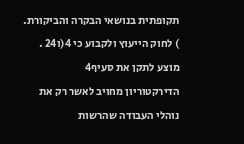תקופתית בנושאי הבקרה והביקורת.
) לחוק הייעוץ ולקבוע כי 4(ו24 . מוצע לתקן את סעיף4
הדירקטוריון מחויב לאשר רק את נוהלי העבודה שהרשות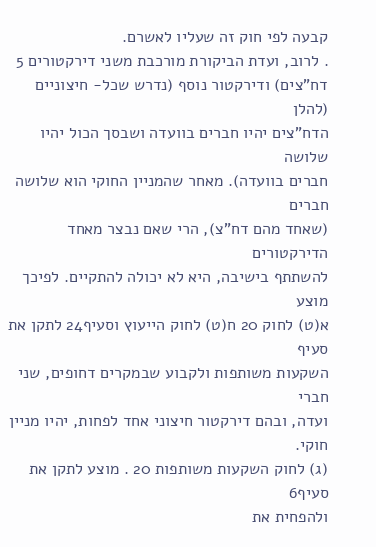קבעה לפי חוק זה שעליו לאשרם.
. לרוב, ועדת הביקורת מורכבת משני דירקטורים 5
דח"צים) ודירקטור נוסף (נדרש שכל- חיצוניים (להלן
הדח"צים יהיו חברים בוועדה ושבסך הכול יהיו שלושה
חברים בוועדה). מאחר שהמניין החוקי הוא שלושה חברים
(שאחד מהם דח"צ), הרי שאם נבצר מאחד הדירקטורים
להשתתף בישיבה, היא לא יכולה להתקיים. לפיכך מוצע
א(ט) לחוק 20 ח(ט) לחוק הייעוץ וסעיף24 לתקן את סעיף
השקעות משותפות ולקבוע שבמקרים דחופים, שני חברי
ועדה, ובהם דירקטור חיצוני אחד לפחות, יהיו מניין חוקי.
(ג) לחוק השקעות משותפות 20 . מוצע לתקן את סעיף6
ולהפחית את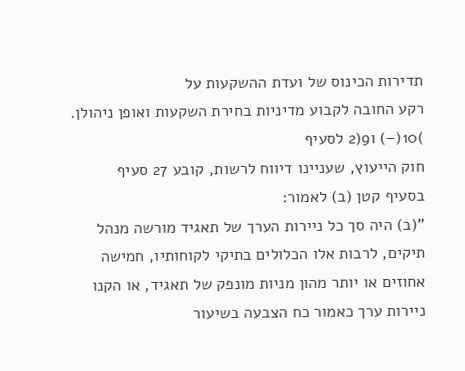תדירות הכינוס של ועדת ההשקעות על
רקע החובה לקבוע מדיניות בחירת השקעות ואופן ניהולן.
)10(–) ו9(2 לסעיף
חוק הייעוץ, שעניינו דיווח לרשות, קובע 27 סעיף
בסעיף קטן (ב) לאמור:
"(ב) היה סך כל ניירות הערך של תאגיד מורשה מנהל
תיקים, לרבות אלו הכלולים בתיקי לקוחותיו, חמישה
אחוזים או יותר מהון מניות מונפק של תאגיד, או הקנו
ניירות ערך כאמור כח הצבעה בשיעור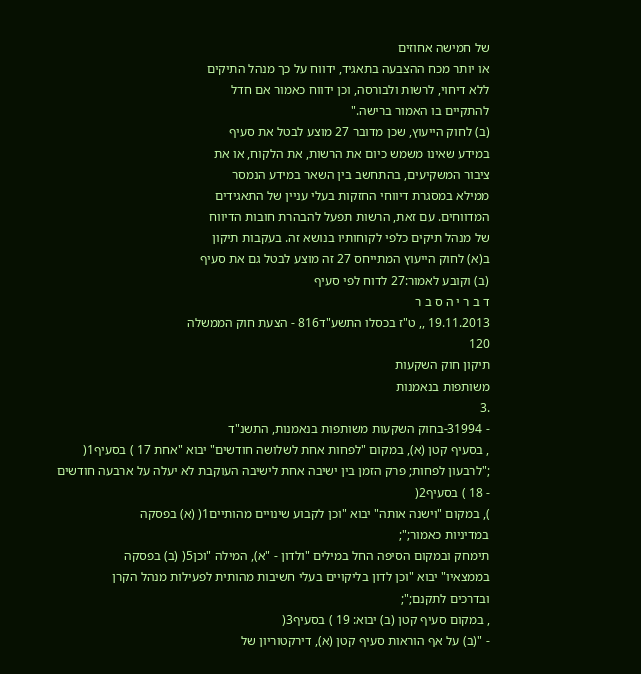של חמישה אחוזים
או יותר מכח ההצבעה בתאגיד, ידווח על כך מנהל התיקים
ללא דיחוי, לרשות ולבורסה, וכן ידווח כאמור אם חדל
להתקיים בו האמור ברישה."
(ב) לחוק הייעוץ, שכן מדובר 27 מוצע לבטל את סעיף
במידע שאינו משמש כיום את הרשות, את הלקוח, או את
ציבור המשקיעים, בהתחשב בין השאר במידע הנמסר
ממילא במסגרת דיווחי החזקות בעלי עניין של התאגידים
המדווחים. עם זאת, הרשות תפעל להבהרת חובות הדיווח
של מנהל תיקים כלפי לקוחותיו בנושא זה. בעקבות תיקון
ב(א) לחוק הייעוץ המתייחס 27 זה מוצע לבטל גם את סעיף
(ב) וקובע לאמור:27 לדוח לפי סעיף
ד ב ר י ה ס ב ר
19.11.2013 ,, ט"ז בכסלו התשע"ד816 - הצעת חוק הממשלה
120
תיקון חוק השקעות
משותפות בנאמנות
.3
- 31994-בחוק השקעות משותפות בנאמנות, התשנ"ד
, בסעיף קטן (א), במקום "לפחות אחת לשלושה חודשים" יבוא "אחת 17 ) בסעיף1(
;"לרבעון לפחות; פרק הזמן בין ישיבה אחת לישיבה העוקבת לא יעלה על ארבעה חודשים
- 18 ) בסעיף2(
), במקום "וישנה אותה" יבוא "וכן לקבוע שינויים מהותיים1( (א) בפסקה
במדיניות כאמור;";
תימחק ובמקום הסיפה החל במילים "ולדון - "א), המילה "וכן5( (ב) בפסקה
בממצאיו" יבוא "וכן לדון בליקויים בעלי חשיבות מהותית לפעילות מנהל הקרן
ובדרכים לתקנם;";
, במקום סעיף קטן (ב) יבוא: 19 ) בסעיף3(
- "(ב) על אף הוראות סעיף קטן (א), דירקטוריון של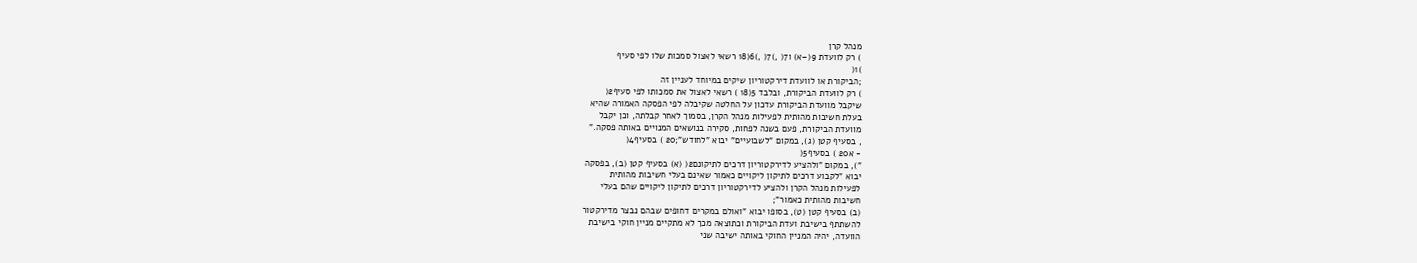מנהל קרן
) רק לוועדת 9(–א) ו7( ,)7( ,)6(18 רשאי לאצול סמכות שלו לפי סעיף
)1(
;הביקורת או לוועדת דירקטוריון שיקים במיוחד לעניין זה
) רק לוועדת הביקורת, ובלבד 5(18 ) רשאי לאצול את סמכותו לפי סעיף2(
שיקבל מוועדת הביקורת עדכון על החלטה שקיבלה לפי הפסקה האמורה שהיא
בעלת חשיבות מהותית לפעילות מנהל הקרן, בסמוך לאחר קבלתה, וכן יקבל
מוועדת הביקורת, פעם בשנה לפחות, סקירה בנושאים המנויים באותה פסקה."
, בסעיף קטן (ג), במקום "לשבועיים" יבוא "לחודש";20 ) בסעיף4(
- א20 ) בסעיף5(
"), במקום "ולהציע לדירקטוריון דרכים לתיקונם2( (א) בסעיף קטן (ב), בפסקה
יבוא "לקבוע דרכים לתיקון ליקויים כאמור שאינם בעלי חשיבות מהותית
לפעילות מנהל הקרן ולהציע לדירקטוריון דרכים לתיקון ליקויים שהם בעלי
חשיבות מהותית כאמור";
(ב) בסעיף קטן (ט), בסופו יבוא "ואולם במקרים דחופים שבהם נבצר מדירקטור
להשתתף בישיבת ועדת הביקורת וכתוצאה מכך לא מתקיים מניין חוקי בישיבת
הוועדה, יהיה המניין החוקי באותה ישיבה שני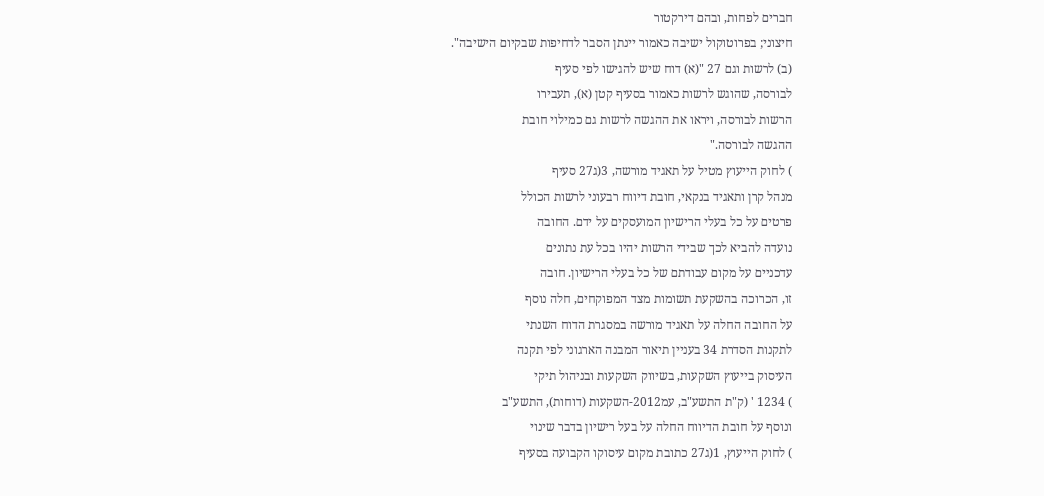חברים לפחות, ובהם דירקטור
חיצוני; בפרוטוקול ישיבה כאמור יינתן הסבר לדחיפות שבקיום הישיבה".
(ב) לרשות וגם 27 "(א) דוח שיש להגישו לפי סעיף
לבורסה, שהוגש לרשות כאמור בסעיף קטן (א), תעבירו
הרשות לבורסה, ויראו את ההגשה לרשות גם כמילוי חובת
ההגשה לבורסה."
) לחוק הייעוץ מטיל על תאגיד מורשה, 3(ג27 סעיף
מנהל קרן ותאגיד בנקאי, חובת דיווח רבעוני לרשות הכולל
פרטים על כל בעלי הרישיון המועסקים על ידם. החובה
נועדה להביא לכך שבידי הרשות יהיו בכל עת נתונים
עדכניים על מקום עבודתם של כל בעלי הרישיון. חובה
זו, הכרוכה בהשקעת תשומות מצד המפוקחים, חלה נוסף
על החובה החלה על תאגיד מורשה במסגרת הדוח השנתי
לתקנות הסדרת 34 בעניין תיאור המבנה הארגוני לפי תקנה
העיסוק בייעוץ השקעות, בשיווק השקעות ובניהול תיקי
) 1234 ' (ק"ת התשע"ב, עמ2012-השקעות (דוחות), התשע"ב
ונוסף על חובת הדיווח החלה על בעל רישיון בדבר שינוי
) לחוק הייעוץ, 1(ג27 כתובת מקום עיסוקו הקבועה בסעיף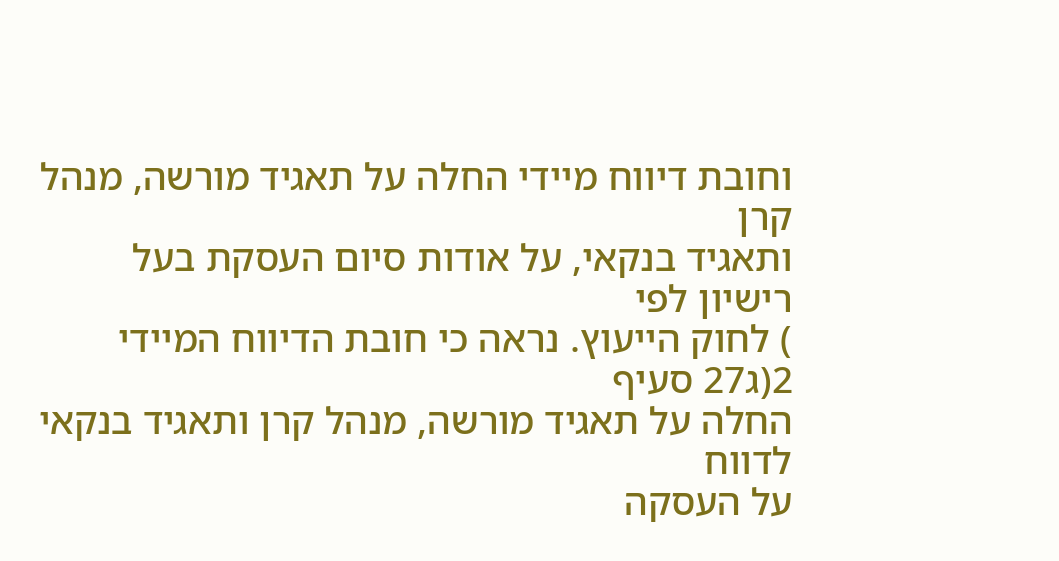וחובת דיווח מיידי החלה על תאגיד מורשה, מנהל קרן
ותאגיד בנקאי, על אודות סיום העסקת בעל רישיון לפי
) לחוק הייעוץ. נראה כי חובת הדיווח המיידי 2(ג27 סעיף
החלה על תאגיד מורשה, מנהל קרן ותאגיד בנקאי לדווח
על העסקה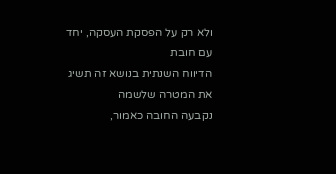ולא רק על הפסקת העסקה, יחד עם חובת
הדיווח השנתית בנושא זה תשיג את המטרה שלשמה
נקבעה החובה כאמור,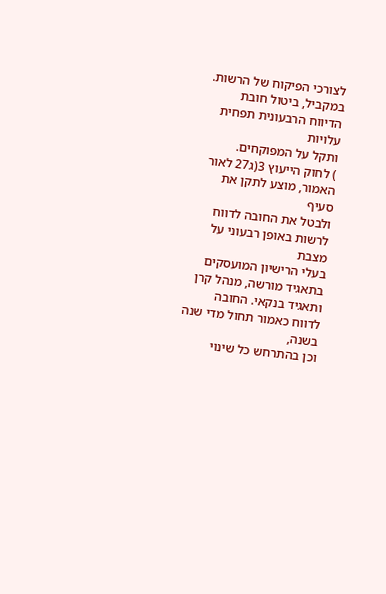לצורכי הפיקוח של הרשות.
במקביל, ביטול חובת הדיווח הרבעונית תפחית עלויות
ותקל על המפוקחים.
) לחוק הייעוץ 3(ג27 לאור האמור, מוצע לתקן את סעיף
ולבטל את החובה לדווח לרשות באופן רבעוני על מצבת
בעלי הרישיון המועסקים בתאגיד מורשה, מנהל קרן
ותאגיד בנקאי. החובה לדווח כאמור תחול מדי שנה בשנה,
וכן בהתרחש כל שינוי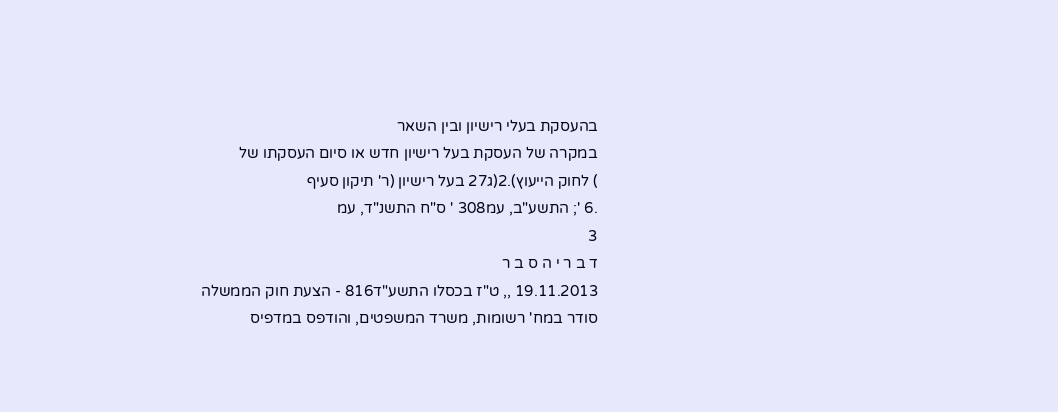בהעסקת בעלי רישיון ובין השאר
במקרה של העסקת בעל רישיון חדש או סיום העסקתו של
) לחוק הייעוץ).2(ג27 בעל רישיון (ר' תיקון סעיף
.6 '; התשע"ב, עמ308 ' ס"ח התשנ"ד, עמ
3
ד ב ר י ה ס ב ר
19.11.2013 ,, ט"ז בכסלו התשע"ד816 - הצעת חוק הממשלה
סודר במח' רשומות, משרד המשפטים, והודפס במדפיס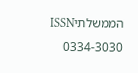הממשלתיISSN 0334-3030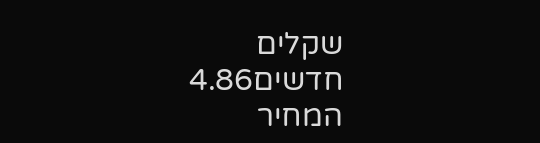שקלים חדשים4.86 המחיר